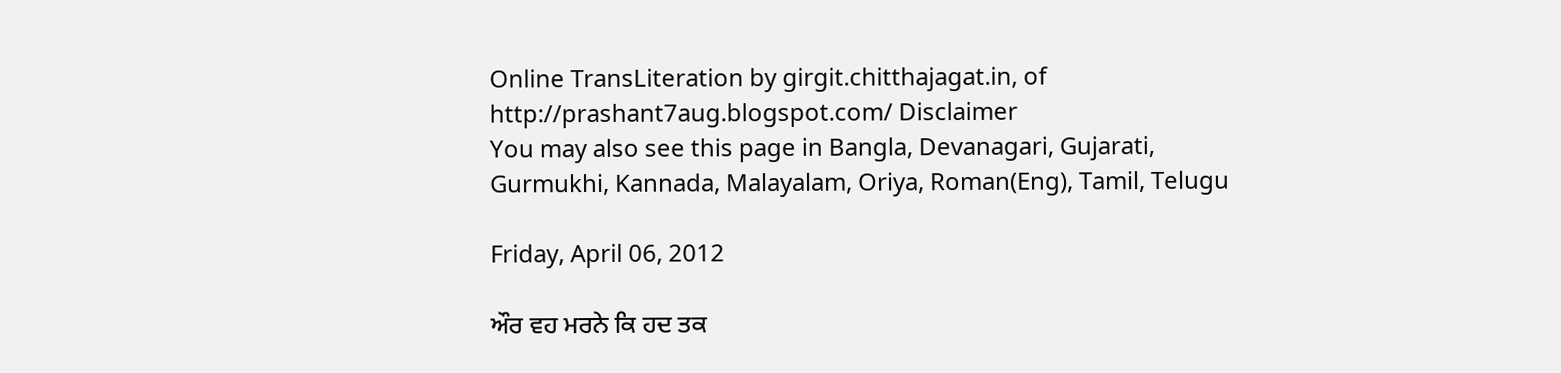Online TransLiteration by girgit.chitthajagat.in, of http://prashant7aug.blogspot.com/ Disclaimer
You may also see this page in Bangla, Devanagari, Gujarati, Gurmukhi, Kannada, Malayalam, Oriya, Roman(Eng), Tamil, Telugu

Friday, April 06, 2012

ਔਰ ਵਹ ਮਰਨੇ ਕਿ ਹਦ ਤਕ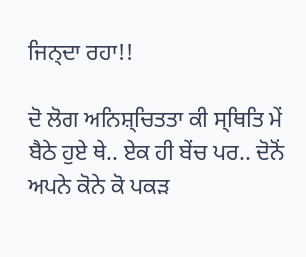ਜਿਨ੍ਦਾ ਰਹਾ!!

ਦੋ ਲੋਗ ਅਨਿਸ਼੍ਚਿਤਤਾ ਕੀ ਸ੍ਥਿਤਿ ਮੇਂ ਬੈਠੇ ਹੁਏ ਥੇ.. ਏਕ ਹੀ ਬੇਂਚ ਪਰ.. ਦੋਨੋਂ ਅਪਨੇ ਕੋਨੇ ਕੋ ਪਕਡ਼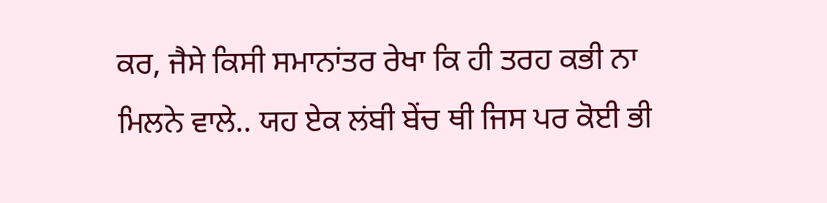ਕਰ, ਜੈਸੇ ਕਿਸੀ ਸਮਾਨਾਂਤਰ ਰੇਖਾ ਕਿ ਹੀ ਤਰਹ ਕਭੀ ਨਾ ਮਿਲਨੇ ਵਾਲੇ.. ਯਹ ਏਕ ਲਂਬੀ ਬੇਂਚ ਥੀ ਜਿਸ ਪਰ ਕੋਈ ਭੀ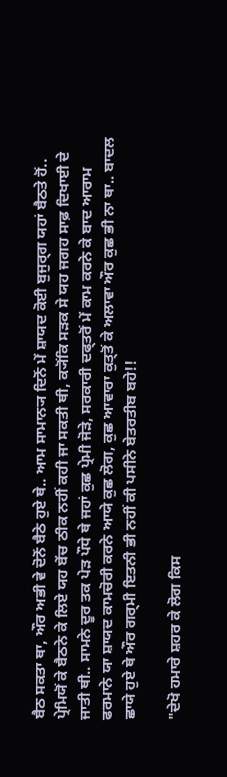ਬੈਠ ਸਕਤਾ ਥਾ, ਔਰ ਅਭੀ ਵੇ ਦੋਨੋਂ ਬੈਠੇ ਹੁਏ ਥੇ.. ਆਮ ਸਾਮਾਨ੍ਯ ਦਿਨੋਂ ਮੇਂ ਸ਼ਾਯਦ ਕੋਈ ਬੁਜੁਰ੍ਗ ਯਹਾਂ ਬੈਠਤੇ ਹੋਂ.. ਪ੍ਰੇਮਿਯੋਂ ਕੇ ਬੈਠਨੇ ਕੇ ਲਿਏ ਯਹ ਬੇਂਚ ਠੀਕ ਨਹੀਂ ਕਹੀ ਜਾ ਸਕਤੀ ਥੀ, ਕ੍ਯੋਂਕਿ ਸਡ਼ਕ ਸੇ ਯਹ ਜਗਹ ਸਾਫ਼ ਦਿਖਾਈ ਦੇ ਜਾਤੀ ਥੀ.. ਸਾਮਨੇ ਦੂਰ ਤਕ ਪੇਡ਼ ਪੌਧੇ ਥੇ ਜਹਾਂ ਕੁਛ ਪ੍ਰੇਮੀ ਜੋਡ਼ੇ, ਸਰਕਾਰੀ ਦਫ੍ਤਰੋਂ ਮੇਂ ਕਾਮ ਕਰਨੇ ਕੇ ਬਾਦ ਆਰਾਮ ਫਰਮਾਨੇ ਯਾ ਸ਼ਾਯਦ ਕਾਮਚੋਰੀ ਕਰਨੇ ਆਯੇ ਕੁਛ ਲੋਗ, ਕੁਛ ਆਵਾਰਾ ਕੁਤ੍ਤੋਂ ਕੇ ਅਲਾਵਾ ਔਰ ਕੁਛ ਭੀ ਨਾ ਥਾ.. ਬਾਦਲ ਛਾਯੇ ਹੁਏ ਥੇ ਔਰ ਗਰ੍ਮੀ ਇਤਨੀ ਭੀ ਨਹੀਂ ਕੀ ਪਸੀਨੇ ਬੇਤਰਤੀਬ ਬਹੇ!!

"ਦੇਖੋ ਹਮਾਰੇ ਸ਼ਹਰ ਕੇ ਲੋਗ ਕਿਸ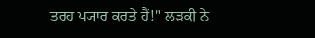ਤਰਹ ਪ੍ਯਾਰ ਕਰਤੇ ਹੈਂ!" ਲਡ਼ਕੀ ਨੇ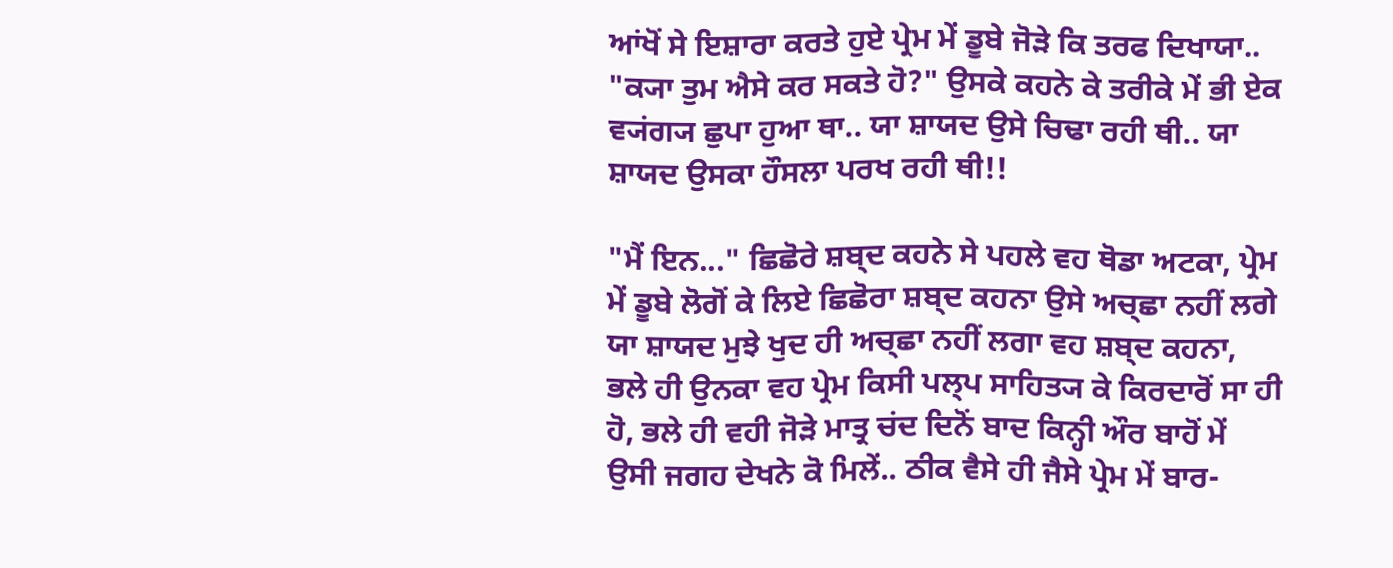ਆਂਖੋਂ ਸੇ ਇਸ਼ਾਰਾ ਕਰਤੇ ਹੁਏ ਪ੍ਰੇਮ ਮੇਂ ਡੂਬੇ ਜੋਡ਼ੇ ਕਿ ਤਰਫ ਦਿਖਾਯਾ.. "ਕ੍ਯਾ ਤੁਮ ਐਸੇ ਕਰ ਸਕਤੇ ਹੋ?" ਉਸਕੇ ਕਹਨੇ ਕੇ ਤਰੀਕੇ ਮੇਂ ਭੀ ਏਕ ਵ੍ਯਂਗ੍ਯ ਛੁਪਾ ਹੁਆ ਥਾ.. ਯਾ ਸ਼ਾਯਦ ਉਸੇ ਚਿਢਾ ਰਹੀ ਥੀ.. ਯਾ ਸ਼ਾਯਦ ਉਸਕਾ ਹੌਸਲਾ ਪਰਖ ਰਹੀ ਥੀ!!

"ਮੈਂ ਇਨ..." ਛਿਛੋਰੇ ਸ਼ਬ੍ਦ ਕਹਨੇ ਸੇ ਪਹਲੇ ਵਹ ਥੋਡਾ ਅਟਕਾ, ਪ੍ਰੇਮ ਮੇਂ ਡੂਬੇ ਲੋਗੋਂ ਕੇ ਲਿਏ ਛਿਛੋਰਾ ਸ਼ਬ੍ਦ ਕਹਨਾ ਉਸੇ ਅਚ੍ਛਾ ਨਹੀਂ ਲਗੇ ਯਾ ਸ਼ਾਯਦ ਮੁਝੇ ਖੁਦ ਹੀ ਅਚ੍ਛਾ ਨਹੀਂ ਲਗਾ ਵਹ ਸ਼ਬ੍ਦ ਕਹਨਾ, ਭਲੇ ਹੀ ਉਨਕਾ ਵਹ ਪ੍ਰੇਮ ਕਿਸੀ ਪਲ੍ਪ ਸਾਹਿਤ੍ਯ ਕੇ ਕਿਰਦਾਰੋਂ ਸਾ ਹੀ ਹੋ, ਭਲੇ ਹੀ ਵਹੀ ਜੋਡ਼ੇ ਮਾਤ੍ਰ ਚਂਦ ਦਿਨੋਂ ਬਾਦ ਕਿਨ੍ਹੀ ਔਰ ਬਾਹੋਂ ਮੇਂ ਉਸੀ ਜਗਹ ਦੇਖਨੇ ਕੋ ਮਿਲੇਂ.. ਠੀਕ ਵੈਸੇ ਹੀ ਜੈਸੇ ਪ੍ਰੇਮ ਮੇਂ ਬਾਰ-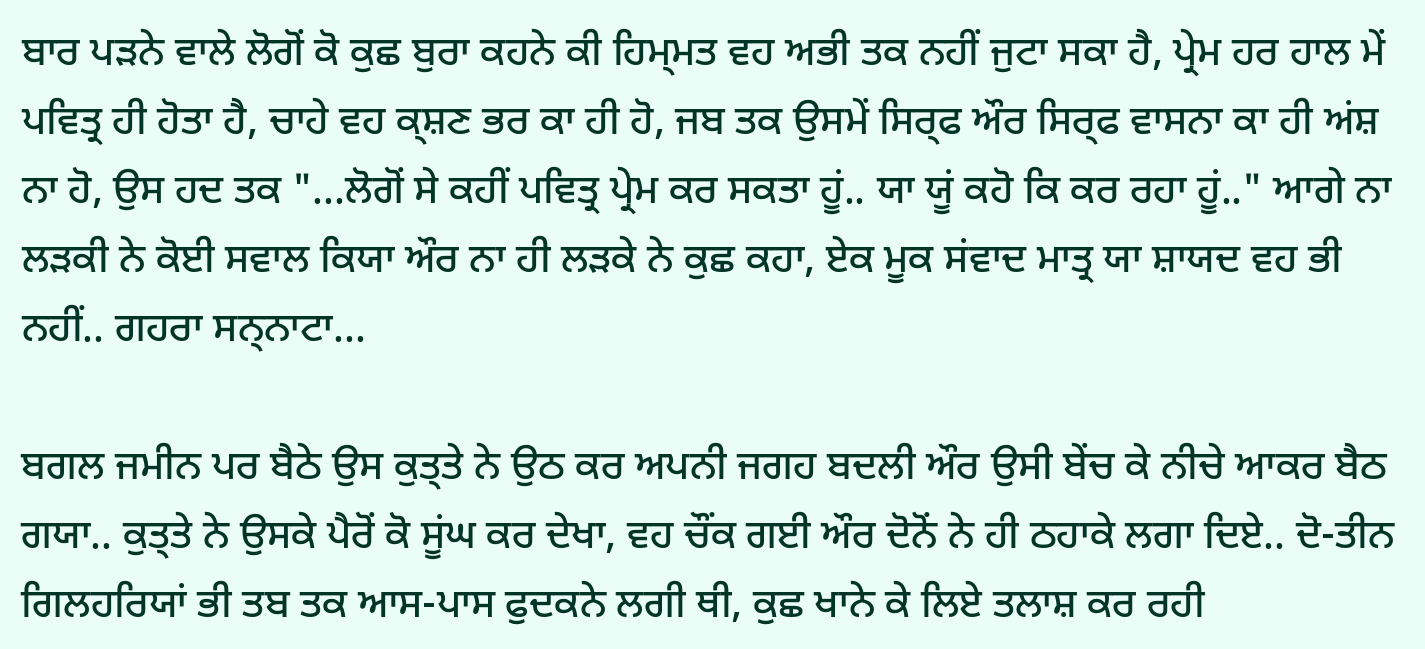ਬਾਰ ਪਡ਼ਨੇ ਵਾਲੇ ਲੋਗੋਂ ਕੋ ਕੁਛ ਬੁਰਾ ਕਹਨੇ ਕੀ ਹਿਮ੍ਮਤ ਵਹ ਅਭੀ ਤਕ ਨਹੀਂ ਜੁਟਾ ਸਕਾ ਹੈ, ਪ੍ਰੇਮ ਹਰ ਹਾਲ ਮੇਂ ਪਵਿਤ੍ਰ ਹੀ ਹੋਤਾ ਹੈ, ਚਾਹੇ ਵਹ ਕ੍ਸ਼ਣ ਭਰ ਕਾ ਹੀ ਹੋ, ਜਬ ਤਕ ਉਸਮੇਂ ਸਿਰ੍ਫ ਔਰ ਸਿਰ੍ਫ ਵਾਸਨਾ ਕਾ ਹੀ ਅਂਸ਼ ਨਾ ਹੋ, ਉਸ ਹਦ ਤਕ "...ਲੋਗੋਂ ਸੇ ਕਹੀਂ ਪਵਿਤ੍ਰ ਪ੍ਰੇਮ ਕਰ ਸਕਤਾ ਹੂਂ.. ਯਾ ਯੂਂ ਕਹੋ ਕਿ ਕਰ ਰਹਾ ਹੂਂ.." ਆਗੇ ਨਾ ਲਡ਼ਕੀ ਨੇ ਕੋਈ ਸਵਾਲ ਕਿਯਾ ਔਰ ਨਾ ਹੀ ਲਡ਼ਕੇ ਨੇ ਕੁਛ ਕਹਾ, ਏਕ ਮੂਕ ਸਂਵਾਦ ਮਾਤ੍ਰ ਯਾ ਸ਼ਾਯਦ ਵਹ ਭੀ ਨਹੀਂ.. ਗਹਰਾ ਸਨ੍ਨਾਟਾ...

ਬਗਲ ਜਮੀਨ ਪਰ ਬੈਠੇ ਉਸ ਕੁਤ੍ਤੇ ਨੇ ਉਠ ਕਰ ਅਪਨੀ ਜਗਹ ਬਦਲੀ ਔਰ ਉਸੀ ਬੇਂਚ ਕੇ ਨੀਚੇ ਆਕਰ ਬੈਠ ਗਯਾ.. ਕੁਤ੍ਤੇ ਨੇ ਉਸਕੇ ਪੈਰੋਂ ਕੋ ਸੂਂਘ ਕਰ ਦੇਖਾ, ਵਹ ਚੌਂਕ ਗਈ ਔਰ ਦੋਨੋਂ ਨੇ ਹੀ ਠਹਾਕੇ ਲਗਾ ਦਿਏ.. ਦੋ-ਤੀਨ ਗਿਲਹਰਿਯਾਂ ਭੀ ਤਬ ਤਕ ਆਸ-ਪਾਸ ਫੁਦਕਨੇ ਲਗੀ ਥੀ, ਕੁਛ ਖਾਨੇ ਕੇ ਲਿਏ ਤਲਾਸ਼ ਕਰ ਰਹੀ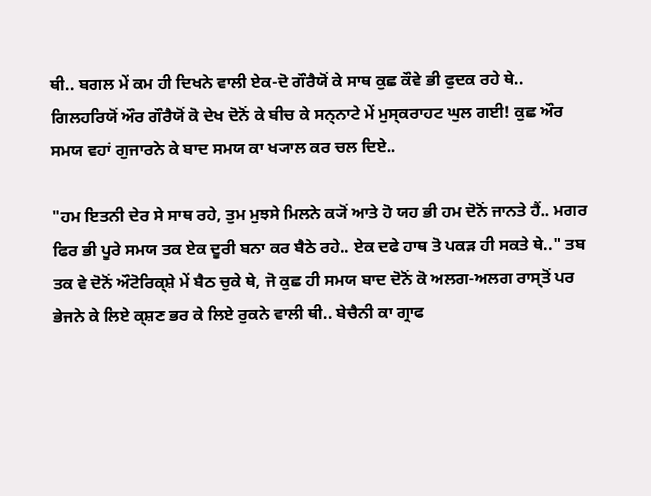ਥੀ.. ਬਗਲ ਮੇਂ ਕਮ ਹੀ ਦਿਖਨੇ ਵਾਲੀ ਏਕ-ਦੋ ਗੌਰੈਯੋਂ ਕੇ ਸਾਥ ਕੁਛ ਕੌਵੇ ਭੀ ਫੁਦਕ ਰਹੇ ਥੇ.. ਗਿਲਹਰਿਯੋਂ ਔਰ ਗੌਰੈਯੋਂ ਕੋ ਦੇਖ ਦੋਨੋਂ ਕੇ ਬੀਚ ਕੇ ਸਨ੍ਨਾਟੇ ਮੇਂ ਮੁਸ੍ਕਰਾਹਟ ਘੁਲ ਗਈ! ਕੁਛ ਔਰ ਸਮਯ ਵਹਾਂ ਗੁਜਾਰਨੇ ਕੇ ਬਾਦ ਸਮਯ ਕਾ ਖ੍ਯਾਲ ਕਰ ਚਲ ਦਿਏ..

"ਹਮ ਇਤਨੀ ਦੇਰ ਸੇ ਸਾਥ ਰਹੇ, ਤੁਮ ਮੁਝਸੇ ਮਿਲਨੇ ਕ੍ਯੋਂ ਆਤੇ ਹੋ ਯਹ ਭੀ ਹਮ ਦੋਨੋਂ ਜਾਨਤੇ ਹੈਂ.. ਮਗਰ ਫਿਰ ਭੀ ਪੂਰੇ ਸਮਯ ਤਕ ਏਕ ਦੂਰੀ ਬਨਾ ਕਰ ਬੈਠੇ ਰਹੇ.. ਏਕ ਦਫੇ ਹਾਥ ਤੋ ਪਕਡ਼ ਹੀ ਸਕਤੇ ਥੇ.." ਤਬ ਤਕ ਵੇ ਦੋਨੋਂ ਔਟੋਰਿਕ੍ਸ਼ੇ ਮੇਂ ਬੈਠ ਚੁਕੇ ਥੇ, ਜੋ ਕੁਛ ਹੀ ਸਮਯ ਬਾਦ ਦੋਨੋਂ ਕੋ ਅਲਗ-ਅਲਗ ਰਾਸ੍ਤੋਂ ਪਰ ਭੇਜਨੇ ਕੇ ਲਿਏ ਕ੍ਸ਼ਣ ਭਰ ਕੇ ਲਿਏ ਰੁਕਨੇ ਵਾਲੀ ਥੀ.. ਬੇਚੈਨੀ ਕਾ ਗ੍ਰਾਫ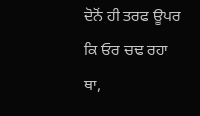ਦੋਨੋਂ ਹੀ ਤਰਫ ਊਪਰ ਕਿ ਓਰ ਚਢ ਰਹਾ ਥਾ,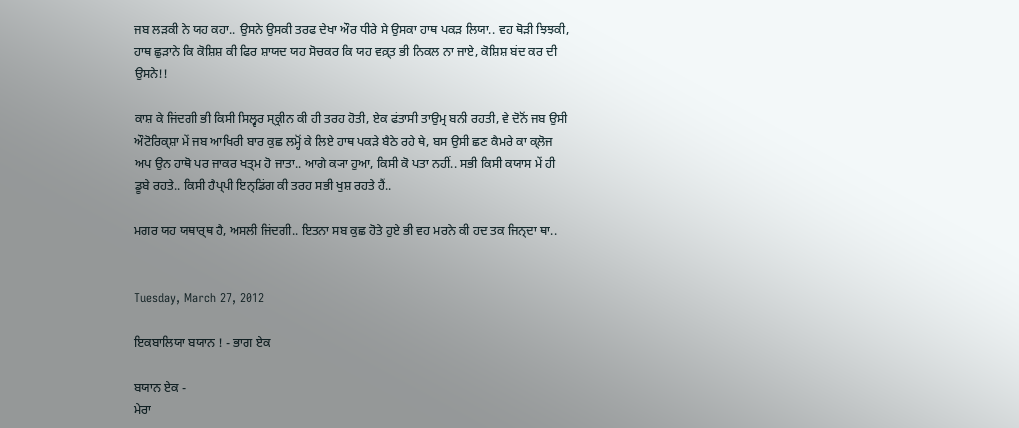ਜਬ ਲਡ਼ਕੀ ਨੇ ਯਹ ਕਹਾ.. ਉਸਨੇ ਉਸਕੀ ਤਰਫ ਦੇਖਾ ਔਰ ਧੀਰੇ ਸੇ ਉਸਕਾ ਹਾਥ ਪਕਡ਼ ਲਿਯਾ.. ਵਹ ਥੋਡ਼ੀ ਝਿਝਕੀ, ਹਾਥ ਛੁਡ਼ਾਨੇ ਕਿ ਕੋਸ਼ਿਸ਼ ਕੀ ਫਿਰ ਸ਼ਾਯਦ ਯਹ ਸੋਚਕਰ ਕਿ ਯਹ ਵਕ਼੍ਤ ਭੀ ਨਿਕਲ ਨਾ ਜਾਏ, ਕੋਸ਼ਿਸ਼ ਬਂਦ ਕਰ ਦੀ ਉਸਨੇ!!

ਕਾਸ਼ ਕੇ ਜਿਂਦਗੀ ਭੀ ਕਿਸੀ ਸਿਲ੍ਵਰ ਸ੍ਕ੍ਰੀਨ ਕੀ ਹੀ ਤਰਹ ਹੋਤੀ, ਏਕ ਫਂਤਾਸੀ ਤਾਉਮ੍ਰ ਬਨੀ ਰਹਤੀ, ਵੇ ਦੋਨੋਂ ਜਬ ਉਸੀ ਔਟੋਰਿਕ੍ਸ਼ਾ ਮੇਂ ਜਬ ਆਖਿਰੀ ਬਾਰ ਕੁਛ ਲਮ੍ਹੋਂ ਕੇ ਲਿਏ ਹਾਥ ਪਕਡ਼ੇ ਬੈਠੇ ਰਹੇ ਥੇ, ਬਸ ਉਸੀ ਛਣ ਕੈਮਰੇ ਕਾ ਕ੍ਲੋਜ ਅਪ ਉਨ ਹਾਥੋ ਪਰ ਜਾਕਰ ਖਤ੍ਮ ਹੋ ਜਾਤਾ.. ਆਗੇ ਕ੍ਯਾ ਹੁਆ, ਕਿਸੀ ਕੋ ਪਤਾ ਨਹੀਂ.. ਸਭੀ ਕਿਸੀ ਕਯਾਸ ਮੇਂ ਹੀ ਡੂਬੇ ਰਹਤੇ.. ਕਿਸੀ ਹੈਪ੍ਪੀ ਇਨ੍ਡਿਂਗ ਕੀ ਤਰਹ ਸਭੀ ਖੁਸ਼ ਰਹਤੇ ਹੈਂ..

ਮਗਰ ਯਹ ਯਥਾਰ੍ਥ ਹੈ, ਅਸਲੀ ਜਿਂਦਗੀ.. ਇਤਨਾ ਸਬ ਕੁਛ ਹੋਤੇ ਹੁਏ ਭੀ ਵਹ ਮਰਨੇ ਕੀ ਹਦ ਤਕ ਜਿਨ੍ਦਾ ਥਾ..


Tuesday, March 27, 2012

ਇਕਬਾਲਿਯਾ ਬਯਾਨ ! - ਭਾਗ ਏਕ

ਬਯਾਨ ਏਕ -
ਮੇਰਾ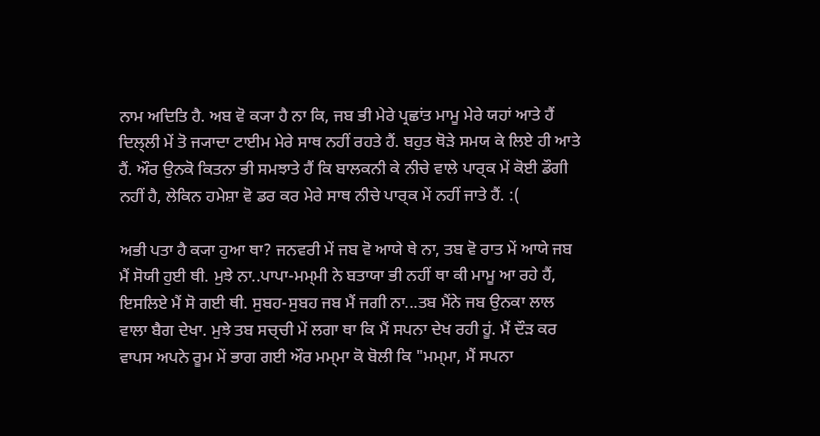ਨਾਮ ਅਦਿਤਿ ਹੈ. ਅਬ ਵੋ ਕ੍ਯਾ ਹੈ ਨਾ ਕਿ, ਜਬ ਭੀ ਮੇਰੇ ਪ੍ਰਛਾਂਤ ਮਾਮੂ ਮੇਰੇ ਯਹਾਂ ਆਤੇ ਹੈਂ ਦਿਲ੍ਲੀ ਮੇਂ ਤੋ ਜ੍ਯਾਦਾ ਟਾਈਮ ਮੇਰੇ ਸਾਥ ਨਹੀਂ ਰਹਤੇ ਹੈਂ. ਬਹੁਤ ਥੋਡ਼ੇ ਸਮਯ ਕੇ ਲਿਏ ਹੀ ਆਤੇ ਹੈਂ. ਔਰ ਉਨਕੋ ਕਿਤਨਾ ਭੀ ਸਮਝਾਤੇ ਹੈਂ ਕਿ ਬਾਲਕਨੀ ਕੇ ਨੀਚੇ ਵਾਲੇ ਪਾਰ੍ਕ ਮੇਂ ਕੋਈ ਡੌਗੀ ਨਹੀਂ ਹੈ, ਲੇਕਿਨ ਹਮੇਸ਼ਾ ਵੋ ਡਰ ਕਰ ਮੇਰੇ ਸਾਥ ਨੀਚੇ ਪਾਰ੍ਕ ਮੇਂ ਨਹੀਂ ਜਾਤੇ ਹੈਂ. :(

ਅਭੀ ਪਤਾ ਹੈ ਕ੍ਯਾ ਹੁਆ ਥਾ? ਜਨਵਰੀ ਮੇਂ ਜਬ ਵੋ ਆਯੇ ਥੇ ਨਾ, ਤਬ ਵੋ ਰਾਤ ਮੇਂ ਆਯੇ ਜਬ ਮੈਂ ਸੋਯੀ ਹੁਈ ਥੀ. ਮੁਝੇ ਨਾ..ਪਾਪਾ-ਮਮ੍ਮੀ ਨੇ ਬਤਾਯਾ ਭੀ ਨਹੀਂ ਥਾ ਕੀ ਮਾਮੂ ਆ ਰਹੇ ਹੈਂ, ਇਸਲਿਏ ਮੈਂ ਸੋ ਗਈ ਥੀ. ਸੁਬਹ-ਸੁਬਹ ਜਬ ਮੈਂ ਜਗੀ ਨਾ...ਤਬ ਮੈਂਨੇ ਜਬ ਉਨਕਾ ਲਾਲ ਵਾਲਾ ਬੈਗ ਦੇਖਾ. ਮੁਝੇ ਤਬ ਸਚ੍ਚੀ ਮੇਂ ਲਗਾ ਥਾ ਕਿ ਮੈਂ ਸਪਨਾ ਦੇਖ ਰਹੀ ਹੂਂ. ਮੈਂ ਦੌਡ਼ ਕਰ ਵਾਪਸ ਅਪਨੇ ਰੂਮ ਮੇਂ ਭਾਗ ਗਈ ਔਰ ਮਮ੍ਮਾ ਕੋ ਬੋਲੀ ਕਿ "ਮਮ੍ਮਾ, ਮੈਂ ਸਪਨਾ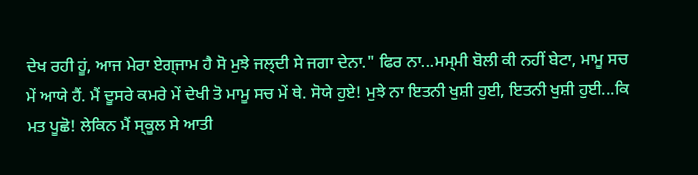ਦੇਖ ਰਹੀ ਹੂਂ, ਆਜ ਮੇਰਾ ਏਗ੍ਜਾਮ ਹੈ ਸੋ ਮੁਝੇ ਜਲ੍ਦੀ ਸੇ ਜਗਾ ਦੇਨਾ." ਫਿਰ ਨਾ...ਮਮ੍ਮੀ ਬੋਲੀ ਕੀ ਨਹੀਂ ਬੇਟਾ, ਮਾਮੂ ਸਚ ਮੇਂ ਆਯੇ ਹੈਂ. ਮੈਂ ਦੂਸਰੇ ਕਮਰੇ ਮੇਂ ਦੇਖੀ ਤੋ ਮਾਮੂ ਸਚ ਮੇਂ ਥੇ. ਸੋਯੇ ਹੁਏ! ਮੁਝੇ ਨਾ ਇਤਨੀ ਖੁਸ਼ੀ ਹੁਈ, ਇਤਨੀ ਖੁਸ਼ੀ ਹੁਈ...ਕਿ ਮਤ ਪੂਛੋ! ਲੇਕਿਨ ਮੈਂ ਸ੍ਕੂਲ ਸੇ ਆਤੀ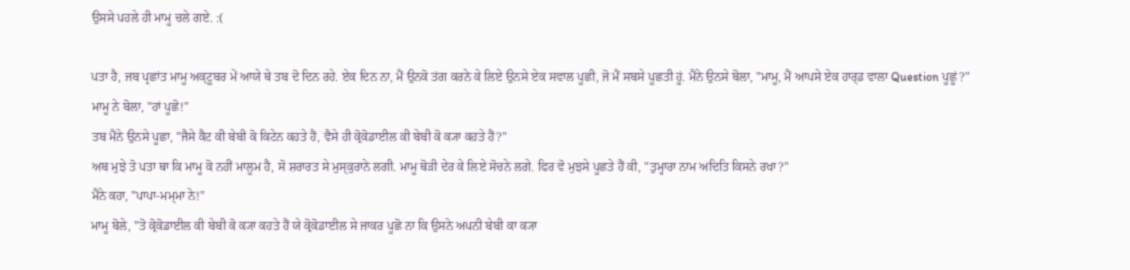ਉਸਸੇ ਪਹਲੇ ਹੀ ਮਾਮੂ ਚਲੇ ਗਏ. :(

ਪਤਾ ਹੈ, ਜਬ ਪ੍ਰਛਾਂਤ ਮਾਮੂ ਅਕ੍ਟੂਬਰ ਮੇਂ ਆਯੇ ਥੇ ਤਬ ਦੋ ਦਿਨ ਰਹੇ. ਏਕ ਦਿਨ ਨਾ, ਮੈਂ ਉਨਕੋ ਤਂਗ ਕਰਨੇ ਕੇ ਲਿਏ ਉਨਸੇ ਏਕ ਸਵਾਲ ਪੂਛੀ, ਜੋ ਮੈਂ ਸਬਸੇ ਪੂਛਤੀ ਹੂਂ. ਮੈਂਨੇ ਉਨਸੇ ਬੋਲਾ, "ਮਾਮੂ, ਮੈਂ ਆਪਸੇ ਏਕ ਹਾਰ੍ਡ ਵਾਲਾ Question ਪੂਛੂਂ?"
ਮਾਮੂ ਨੇ ਬੋਲਾ, "ਹਾਂ ਪੂਛੋ!"
ਤਬ ਮੈਂਨੇ ਉਨਸੇ ਪੂਛਾ, "ਜੈਸੇ ਕੈਟ ਕੀ ਬੇਬੀ ਕੋ ਕਿਟੇਨ ਕਹਤੇ ਹੈਂ, ਵੈਸੇ ਹੀ ਕ੍ਰੋਕੋਡਾਈਲ ਕੀ ਬੇਬੀ ਕੋ ਕ੍ਯਾ ਕਹਤੇ ਹੈਂ?"
ਅਬ ਮੁਝੇ ਤੋ ਪਤਾ ਥਾ ਕਿ ਮਾਮੂ ਕੋ ਨਹੀਂ ਮਾਲੂਮ ਹੈ, ਸੋ ਸ਼ਰਾਰਤ ਸੇ ਮੁਸ੍ਕੁਰਾਨੇ ਲਗੀ. ਮਾਮੂ ਥੋਡ਼ੀ ਦੇਰ ਕੇ ਲਿਏ ਸੋਚਨੇ ਲਗੇ. ਫਿਰ ਵੋ ਮੁਝਸੇ ਪੂਛਤੇ ਹੈਂ ਕੀ, "ਤੁਮ੍ਹਾਰਾ ਨਾਮ ਅਦਿਤਿ ਕਿਸਨੇ ਰਖਾ?"
ਮੈਂਨੇ ਕਹਾ, "ਪਾਪਾ-ਮਮ੍ਮਾ ਨੇ!"
ਮਾਮੂ ਬੋਲੇ, "ਤੋ ਕ੍ਰੋਕੋਡਾਈਲ ਕੀ ਬੇਬੀ ਕੋ ਕ੍ਯਾ ਕਹਤੇ ਹੈਂ ਯੇ ਕ੍ਰੋਕੋਡਾਈਲ ਸੇ ਜਾਕਰ ਪੂਛੋ ਨਾ ਕਿ ਉਸਨੇ ਅਪਨੀ ਬੇਬੀ ਕਾ ਕ੍ਯਾ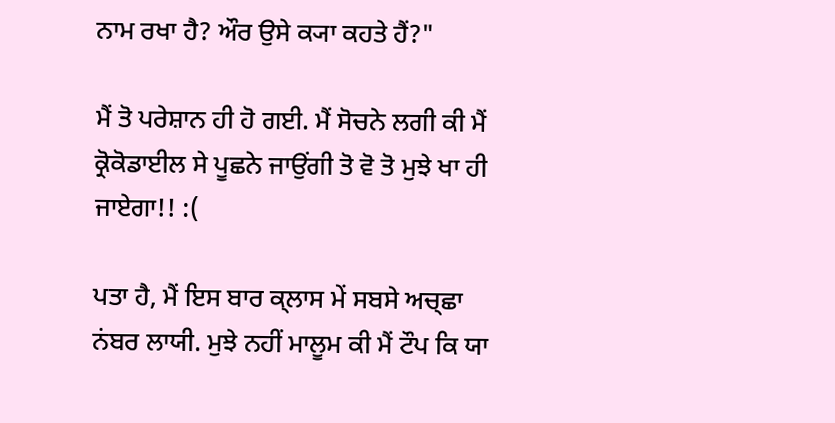ਨਾਮ ਰਖਾ ਹੈ? ਔਰ ਉਸੇ ਕ੍ਯਾ ਕਹਤੇ ਹੈਂ?"

ਮੈਂ ਤੋ ਪਰੇਸ਼ਾਨ ਹੀ ਹੋ ਗਈ. ਮੈਂ ਸੋਚਨੇ ਲਗੀ ਕੀ ਮੈਂ ਕ੍ਰੋਕੋਡਾਈਲ ਸੇ ਪੂਛਨੇ ਜਾਉਂਗੀ ਤੋ ਵੋ ਤੋ ਮੁਝੇ ਖਾ ਹੀ ਜਾਏਗਾ!! :(

ਪਤਾ ਹੈ, ਮੈਂ ਇਸ ਬਾਰ ਕ੍ਲਾਸ ਮੇਂ ਸਬਸੇ ਅਚ੍ਛਾ ਨਂਬਰ ਲਾਯੀ. ਮੁਝੇ ਨਹੀਂ ਮਾਲੂਮ ਕੀ ਮੈਂ ਟੌਪ ਕਿ ਯਾ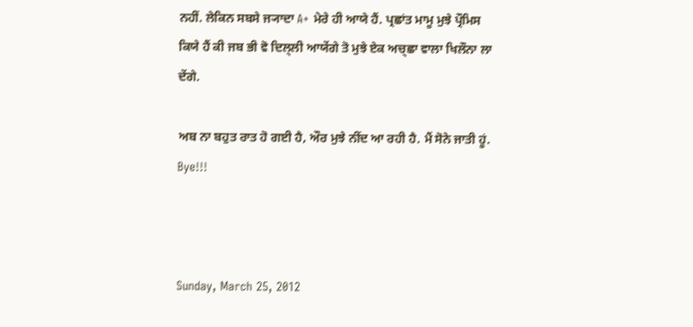ਨਹੀਂ. ਲੇਕਿਨ ਸਬਸੇ ਜ੍ਯਾਦਾ A+ ਮੇਰੇ ਹੀ ਆਯੇ ਹੈਂ. ਪ੍ਰਛਾਂਤ ਮਾਮੂ ਮੁਝੇ ਪ੍ਰੌਮਿਸ ਕਿਯੇ ਹੈਂ ਕੀ ਜਬ ਭੀ ਵੋ ਦਿਲ੍ਲੀ ਆਯੇਂਗੇ ਤੋ ਮੁਝੇ ਏਕ ਅਚ੍ਛਾ ਵਾਲਾ ਖਿਲੌਨਾ ਲਾ ਦੇਂਗੇ.

ਅਬ ਨਾ ਬਹੁਤ ਰਾਤ ਹੋ ਗਈ ਹੈ, ਔਰ ਮੁਝੇ ਨੀਂਦ ਆ ਰਹੀ ਹੈ. ਮੈਂ ਸੋਨੇ ਜਾਤੀ ਹੂਂ. Bye!!!



Sunday, March 25, 2012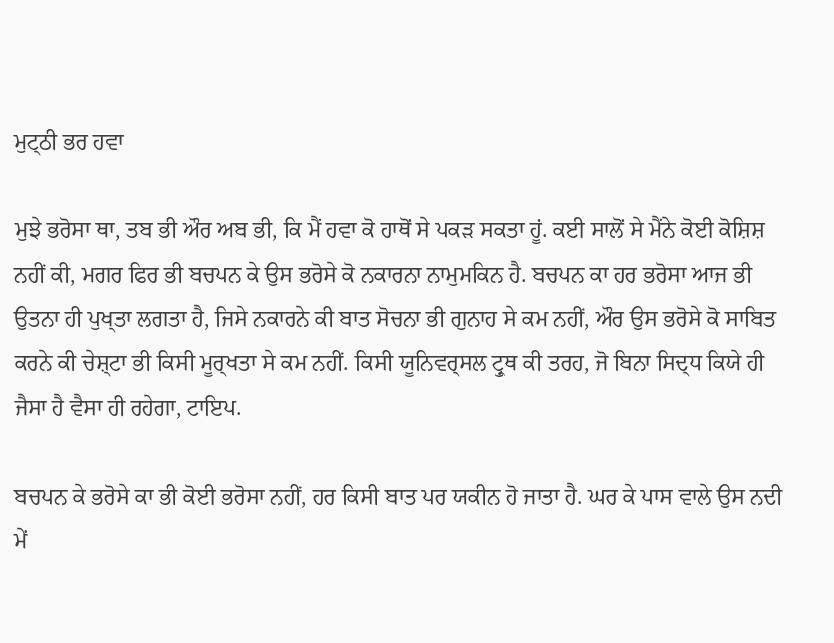ਮੁਟ੍ਠੀ ਭਰ ਹਵਾ

ਮੁਝੇ ਭਰੋਸਾ ਥਾ, ਤਬ ਭੀ ਔਰ ਅਬ ਭੀ, ਕਿ ਮੈਂ ਹਵਾ ਕੋ ਹਾਥੋਂ ਸੇ ਪਕਡ਼ ਸਕਤਾ ਹੂਂ. ਕਈ ਸਾਲੋਂ ਸੇ ਮੈਂਨੇ ਕੋਈ ਕੋਸ਼ਿਸ਼ ਨਹੀਂ ਕੀ, ਮਗਰ ਫਿਰ ਭੀ ਬਚਪਨ ਕੇ ਉਸ ਭਰੋਸੇ ਕੋ ਨਕਾਰਨਾ ਨਾਮੁਮਕਿਨ ਹੈ. ਬਚਪਨ ਕਾ ਹਰ ਭਰੋਸਾ ਆਜ ਭੀ ਉਤਨਾ ਹੀ ਪੁਖ੍ਤਾ ਲਗਤਾ ਹੈ, ਜਿਸੇ ਨਕਾਰਨੇ ਕੀ ਬਾਤ ਸੋਚਨਾ ਭੀ ਗੁਨਾਹ ਸੇ ਕਮ ਨਹੀਂ, ਔਰ ਉਸ ਭਰੋਸੇ ਕੋ ਸਾਬਿਤ ਕਰਨੇ ਕੀ ਚੇਸ਼੍ਟਾ ਭੀ ਕਿਸੀ ਮੂਰ੍ਖਤਾ ਸੇ ਕਮ ਨਹੀਂ. ਕਿਸੀ ਯੂਨਿਵਰ੍ਸਲ ਟ੍ਰੁਥ ਕੀ ਤਰਹ, ਜੋ ਬਿਨਾ ਸਿਦ੍ਧ ਕਿਯੇ ਹੀ ਜੈਸਾ ਹੈ ਵੈਸਾ ਹੀ ਰਹੇਗਾ, ਟਾਇਪ.

ਬਚਪਨ ਕੇ ਭਰੋਸੇ ਕਾ ਭੀ ਕੋਈ ਭਰੋਸਾ ਨਹੀਂ, ਹਰ ਕਿਸੀ ਬਾਤ ਪਰ ਯਕੀਨ ਹੋ ਜਾਤਾ ਹੈ. ਘਰ ਕੇ ਪਾਸ ਵਾਲੇ ਉਸ ਨਦੀ ਮੇਂ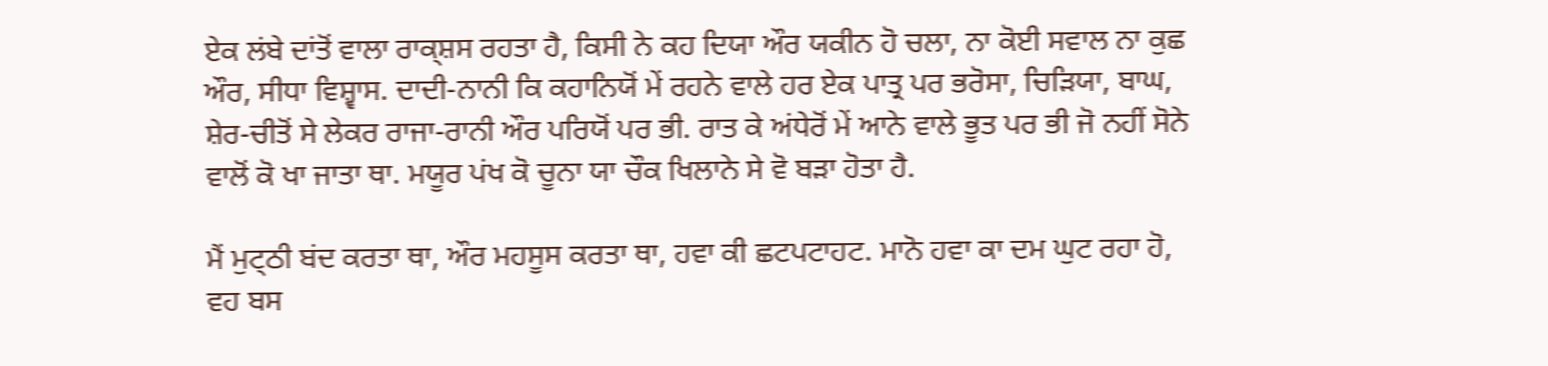ਏਕ ਲਂਬੇ ਦਾਂਤੋਂ ਵਾਲਾ ਰਾਕ੍ਸ਼ਸ ਰਹਤਾ ਹੈ, ਕਿਸੀ ਨੇ ਕਹ ਦਿਯਾ ਔਰ ਯਕੀਨ ਹੋ ਚਲਾ, ਨਾ ਕੋਈ ਸਵਾਲ ਨਾ ਕੁਛ ਔਰ, ਸੀਧਾ ਵਿਸ਼੍ਵਾਸ. ਦਾਦੀ-ਨਾਨੀ ਕਿ ਕਹਾਨਿਯੋਂ ਮੇਂ ਰਹਨੇ ਵਾਲੇ ਹਰ ਏਕ ਪਾਤ੍ਰ ਪਰ ਭਰੋਸਾ, ਚਿਡ਼ਿਯਾ, ਬਾਘ, ਸ਼ੇਰ-ਚੀਤੋਂ ਸੇ ਲੇਕਰ ਰਾਜਾ-ਰਾਨੀ ਔਰ ਪਰਿਯੋਂ ਪਰ ਭੀ. ਰਾਤ ਕੇ ਅਂਧੇਰੋਂ ਮੇਂ ਆਨੇ ਵਾਲੇ ਭੂਤ ਪਰ ਭੀ ਜੋ ਨਹੀਂ ਸੋਨੇ ਵਾਲੋਂ ਕੋ ਖਾ ਜਾਤਾ ਥਾ. ਮਯੂਰ ਪਂਖ ਕੋ ਚੂਨਾ ਯਾ ਚੌਕ ਖਿਲਾਨੇ ਸੇ ਵੋ ਬਡ਼ਾ ਹੋਤਾ ਹੈ.

ਮੈਂ ਮੁਟ੍ਠੀ ਬਂਦ ਕਰਤਾ ਥਾ, ਔਰ ਮਹਸੂਸ ਕਰਤਾ ਥਾ, ਹਵਾ ਕੀ ਛਟਪਟਾਹਟ. ਮਾਨੋ ਹਵਾ ਕਾ ਦਮ ਘੁਟ ਰਹਾ ਹੋ, ਵਹ ਬਸ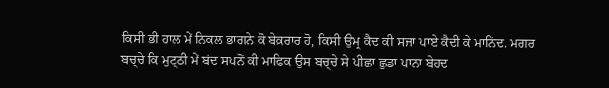ਕਿਸੀ ਭੀ ਹਾਲ ਮੇਂ ਨਿਕਲ ਭਾਗਨੇ ਕੋ ਬੇਕ਼ਰਾਰ ਹੋ, ਕਿਸੀ ਉਮ੍ਰ ਕੈਦ ਕੀ ਸਜਾ ਪਾਏ ਕੈਦੀ ਕੇ ਮਾਨਿਂਦ. ਮਗਰ ਬਚ੍ਚੇ ਕਿ ਮੁਟ੍ਠੀ ਮੇਂ ਬਂਦ ਸਪਨੋਂ ਕੀ ਮਾਫਿਕ ਉਸ ਬਚ੍ਚੇ ਸੇ ਪੀਛਾ ਛੁਡਾ ਪਾਨਾ ਬੇਹਦ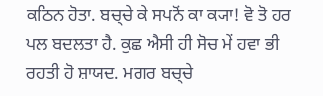ਕਠਿਨ ਹੋਤਾ. ਬਚ੍ਚੇ ਕੇ ਸਪਨੋਂ ਕਾ ਕ੍ਯਾ! ਵੋ ਤੋ ਹਰ ਪਲ ਬਦਲਤਾ ਹੈ. ਕੁਛ ਐਸੀ ਹੀ ਸੋਚ ਮੇਂ ਹਵਾ ਭੀ ਰਹਤੀ ਹੋ ਸ਼ਾਯਦ. ਮਗਰ ਬਚ੍ਚੇ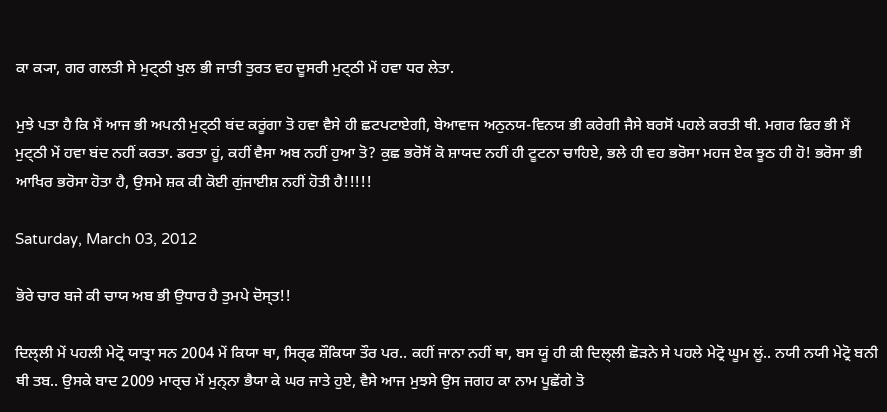ਕਾ ਕ੍ਯਾ, ਗਰ ਗਲਤੀ ਸੇ ਮੁਟ੍ਠੀ ਖੁਲ ਭੀ ਜਾਤੀ ਤੁਰਤ ਵਹ ਦੂਸਰੀ ਮੁਟ੍ਠੀ ਮੇਂ ਹਵਾ ਧਰ ਲੇਤਾ.

ਮੁਝੇ ਪਤਾ ਹੈ ਕਿ ਮੈਂ ਆਜ ਭੀ ਅਪਨੀ ਮੁਟ੍ਠੀ ਬਂਦ ਕਰੂਂਗਾ ਤੋ ਹਵਾ ਵੈਸੇ ਹੀ ਛਟਪਟਾਏਗੀ, ਬੇਆਵਾਜ ਅਨੁਨਯ-ਵਿਨਯ ਭੀ ਕਰੇਗੀ ਜੈਸੇ ਬਰਸੋਂ ਪਹਲੇ ਕਰਤੀ ਥੀ. ਮਗਰ ਫਿਰ ਭੀ ਮੈਂ ਮੁਟ੍ਠੀ ਮੇਂ ਹਵਾ ਬਂਦ ਨਹੀਂ ਕਰਤਾ. ਡਰਤਾ ਹੂਂ, ਕਹੀਂ ਵੈਸਾ ਅਬ ਨਹੀਂ ਹੁਆ ਤੋ? ਕੁਛ ਭਰੋਸੋਂ ਕੋ ਸ਼ਾਯਦ ਨਹੀਂ ਹੀ ਟੂਟਨਾ ਚਾਹਿਏ, ਭਲੇ ਹੀ ਵਹ ਭਰੋਸਾ ਮਹਜ ਏਕ ਝੂਠ ਹੀ ਹੋ! ਭਰੋਸਾ ਭੀ ਆਖਿਰ ਭਰੋਸਾ ਹੋਤਾ ਹੈ, ਉਸਮੇ ਸ਼ਕ ਕੀ ਕੋਈ ਗੁਂਜਾਈਸ਼ ਨਹੀਂ ਹੋਤੀ ਹੈ!!!!!

Saturday, March 03, 2012

ਭੋਰੇ ਚਾਰ ਬਜੇ ਕੀ ਚਾਯ ਅਬ ਭੀ ਉਧਾਰ ਹੈ ਤੁਮਪੇ ਦੋਸ੍ਤ!!

ਦਿਲ੍ਲੀ ਮੇਂ ਪਹਲੀ ਮੇਟ੍ਰੋ ਯਾਤ੍ਰਾ ਸਨ 2004 ਮੇਂ ਕਿਯਾ ਥਾ, ਸਿਰ੍ਫ ਸ਼ੌਕਿਯਾ ਤੌਰ ਪਰ.. ਕਹੀਂ ਜਾਨਾ ਨਹੀਂ ਥਾ, ਬਸ ਯੂਂ ਹੀ ਕੀ ਦਿਲ੍ਲੀ ਛੋਡ਼ਨੇ ਸੇ ਪਹਲੇ ਮੇਟ੍ਰੋ ਘੂਮ ਲੂਂ.. ਨਯੀ ਨਯੀ ਮੇਟ੍ਰੋ ਬਨੀ ਥੀ ਤਬ.. ਉਸਕੇ ਬਾਦ 2009 ਮਾਰ੍ਚ ਮੇਂ ਮੁਨ੍ਨਾ ਭੈਯਾ ਕੇ ਘਰ ਜਾਤੇ ਹੁਏ, ਵੈਸੇ ਆਜ ਮੁਝਸੇ ਉਸ ਜਗਹ ਕਾ ਨਾਮ ਪੂਛੇਂਗੇ ਤੋ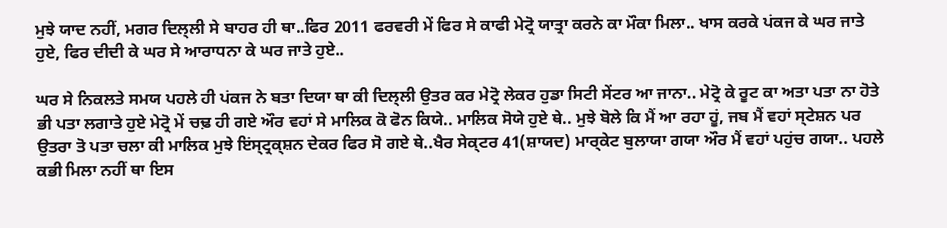ਮੁਝੇ ਯਾਦ ਨਹੀਂ, ਮਗਰ ਦਿਲ੍ਲੀ ਸੇ ਬਾਹਰ ਹੀ ਥਾ..ਫਿਰ 2011 ਫਰਵਰੀ ਮੇਂ ਫਿਰ ਸੇ ਕਾਫੀ ਮੇਟ੍ਰੋ ਯਾਤ੍ਰਾ ਕਰਨੇ ਕਾ ਮੌਕਾ ਮਿਲਾ.. ਖਾਸ ਕਰਕੇ ਪਂਕਜ ਕੇ ਘਰ ਜਾਤੇ ਹੁਏ, ਫਿਰ ਦੀਦੀ ਕੇ ਘਰ ਸੇ ਆਰਾਧਨਾ ਕੇ ਘਰ ਜਾਤੇ ਹੁਏ..

ਘਰ ਸੇ ਨਿਕਲਤੇ ਸਮਯ ਪਹਲੇ ਹੀ ਪਂਕਜ ਨੇ ਬਤਾ ਦਿਯਾ ਥਾ ਕੀ ਦਿਲ੍ਲੀ ਉਤਰ ਕਰ ਮੇਟ੍ਰੋ ਲੇਕਰ ਹੁਡਾ ਸਿਟੀ ਸੇਂਟਰ ਆ ਜਾਨਾ.. ਮੇਟ੍ਰੋ ਕੇ ਰੂਟ ਕਾ ਅਤਾ ਪਤਾ ਨਾ ਹੋਤੇ ਭੀ ਪਤਾ ਲਗਾਤੇ ਹੁਏ ਮੇਟ੍ਰੋ ਮੇਂ ਚਢ਼ ਹੀ ਗਏ ਔਰ ਵਹਾਂ ਸੇ ਮਾਲਿਕ ਕੋ ਫੋਨ ਕਿਯੇ.. ਮਾਲਿਕ ਸੋਯੇ ਹੁਏ ਥੇ.. ਮੁਝੇ ਬੋਲੇ ਕਿ ਮੈਂ ਆ ਰਹਾ ਹੂਂ, ਜਬ ਮੈਂ ਵਹਾਂ ਸ੍ਟੇਸ਼ਨ ਪਰ ਉਤਰਾ ਤੋ ਪਤਾ ਚਲਾ ਕੀ ਮਾਲਿਕ ਮੁਝੇ ਇਂਸ੍ਟ੍ਰਕ੍ਸ਼ਨ ਦੇਕਰ ਫਿਰ ਸੋ ਗਏ ਥੇ..ਖੈਰ ਸੇਕ੍ਟਰ 41(ਸ਼ਾਯਦ) ਮਾਰ੍ਕੇਟ ਬੁਲਾਯਾ ਗਯਾ ਔਰ ਮੈਂ ਵਹਾਂ ਪਹੁਂਚ ਗਯਾ.. ਪਹਲੇ ਕਭੀ ਮਿਲਾ ਨਹੀਂ ਥਾ ਇਸ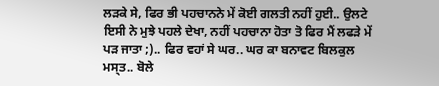ਲਡ਼ਕੇ ਸੇ, ਫਿਰ ਭੀ ਪਹਚਾਨਨੇ ਮੇਂ ਕੋਈ ਗਲਤੀ ਨਹੀਂ ਹੁਈ.. ਉਲਟੇ ਇਸੀ ਨੇ ਮੁਝੇ ਪਹਲੇ ਦੇਖਾ, ਨਹੀਂ ਪਹਚਾਨਾ ਹੋਤਾ ਤੋ ਫਿਰ ਮੈਂ ਲਫਡ਼ੇ ਮੇਂ ਪਡ਼ ਜਾਤਾ ;).. ਫਿਰ ਵਹਾਂ ਸੇ ਘਰ.. ਘਰ ਕਾ ਬਨਾਵਟ ਬਿਲਕੁਲ ਮਸ੍ਤ.. ਬੋਲੇ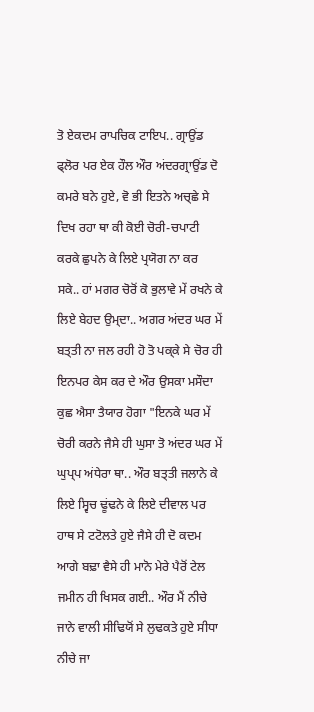ਤੋ ਏਕਦਮ ਰਾਪਚਿਕ ਟਾਇਪ.. ਗ੍ਰਾਉਂਡ ਫ੍ਲੋਰ ਪਰ ਏਕ ਹੌਲ ਔਰ ਅਂਦਰਗ੍ਰਾਉਂਡ ਦੋ ਕਮਰੇ ਬਨੇ ਹੁਏ, ਵੋ ਭੀ ਇਤਨੇ ਅਚ੍ਛੇ ਸੇ ਦਿਖ ਰਹਾ ਥਾ ਕੀ ਕੋਈ ਚੋਰੀ-ਚਪਾਟੀ ਕਰਕੇ ਛੁਪਨੇ ਕੇ ਲਿਏ ਪ੍ਰਯੋਗ ਨਾ ਕਰ ਸਕੇ.. ਹਾਂ ਮਗਰ ਚੋਰੋਂ ਕੋ ਭੁਲਾਵੇ ਮੇਂ ਰਖਨੇ ਕੇ ਲਿਏ ਬੇਹਦ ਉਮ੍ਦਾ.. ਅਗਰ ਅਂਦਰ ਘਰ ਮੇਂ ਬਤ੍ਤੀ ਨਾ ਜਲ ਰਹੀ ਹੋ ਤੋ ਪਕ੍ਕੇ ਸੇ ਚੋਰ ਹੀ ਇਨਪਰ ਕੇਸ ਕਰ ਦੇ ਔਰ ਉਸਕਾ ਮਸੌਦਾ ਕੁਛ ਐਸਾ ਤੈਯਾਰ ਹੋਗਾ "ਇਨਕੇ ਘਰ ਮੇਂ ਚੋਰੀ ਕਰਨੇ ਜੈਸੇ ਹੀ ਘੁਸਾ ਤੋ ਅਂਦਰ ਘਰ ਮੇਂ ਘੁਪ੍ਪ ਅਂਧੇਰਾ ਥਾ.. ਔਰ ਬਤ੍ਤੀ ਜਲਾਨੇ ਕੇ ਲਿਏ ਸ੍ਵਿਚ ਢੂਂਢਨੇ ਕੇ ਲਿਏ ਦੀਵਾਲ ਪਰ ਹਾਥ ਸੇ ਟਟੋਲਤੇ ਹੁਏ ਜੈਸੇ ਹੀ ਦੋ ਕਦਮ ਆਗੇ ਬਢ਼ਾ ਵੈਸੇ ਹੀ ਮਾਨੋ ਮੇਰੇ ਪੈਰੋਂ ਟੇਲ ਜਮੀਨ ਹੀ ਖਿਸਕ ਗਈ.. ਔਰ ਮੈਂ ਨੀਚੇ ਜਾਨੇ ਵਾਲੀ ਸੀਢਿਯੋਂ ਸੇ ਲੁਢਕਤੇ ਹੁਏ ਸੀਧਾ ਨੀਚੇ ਜਾ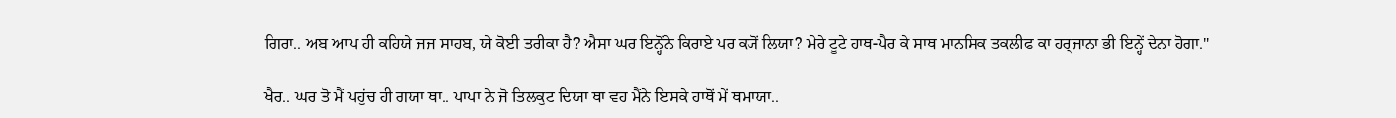ਗਿਰਾ.. ਅਬ ਆਪ ਹੀ ਕਹਿਯੇ ਜਜ ਸਾਹਬ, ਯੇ ਕੋਈ ਤਰੀਕਾ ਹੈ? ਐਸਾ ਘਰ ਇਨ੍ਹੋਂਨੇ ਕਿਰਾਏ ਪਰ ਕ੍ਯੋਂ ਲਿਯਾ? ਮੇਰੇ ਟੂਟੇ ਹਾਥ-ਪੈਰ ਕੇ ਸਾਥ ਮਾਨਸਿਕ ਤਕਲੀਫ ਕਾ ਹਰ੍ਜਾਨਾ ਭੀ ਇਨ੍ਹੇਂ ਦੇਨਾ ਹੋਗਾ."

ਖੈਰ.. ਘਰ ਤੋ ਮੈਂ ਪਹੁਂਚ ਹੀ ਗਯਾ ਥਾ.. ਪਾਪਾ ਨੇ ਜੋ ਤਿਲਕੁਟ ਦਿਯਾ ਥਾ ਵਹ ਮੈਂਨੇ ਇਸਕੇ ਹਾਥੋਂ ਮੇਂ ਥਮਾਯਾ..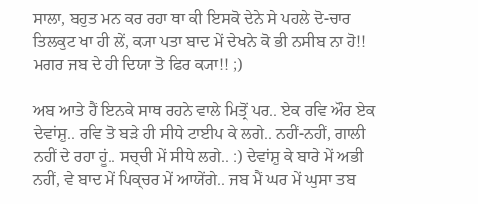ਸਾਲਾ, ਬਹੁਤ ਮਨ ਕਰ ਰਹਾ ਥਾ ਕੀ ਇਸਕੋ ਦੇਨੇ ਸੇ ਪਹਲੇ ਦੋ-ਚਾਰ ਤਿਲਕੁਟ ਖਾ ਹੀ ਲੇਂ, ਕ੍ਯਾ ਪਤਾ ਬਾਦ ਮੇਂ ਦੇਖਨੇ ਕੋ ਭੀ ਨਸੀਬ ਨਾ ਹੋ!! ਮਗਰ ਜਬ ਦੇ ਹੀ ਦਿਯਾ ਤੋ ਫਿਰ ਕ੍ਯਾ!! ;)

ਅਬ ਆਤੇ ਹੈਂ ਇਨਕੇ ਸਾਥ ਰਹਨੇ ਵਾਲੇ ਮਿਤ੍ਰੋਂ ਪਰ.. ਏਕ ਰਵਿ ਔਰ ਏਕ ਦੇਵਾਂਸ਼ੁ.. ਰਵਿ ਤੋ ਬਡ਼ੇ ਹੀ ਸੀਧੇ ਟਾਈਪ ਕੇ ਲਗੇ.. ਨਹੀਂ-ਨਹੀਂ, ਗਾਲੀ ਨਹੀਂ ਦੇ ਰਹਾ ਹੂਂ.. ਸਚ੍ਚੀ ਮੇਂ ਸੀਧੇ ਲਗੇ.. :) ਦੇਵਾਂਸ਼ੁ ਕੇ ਬਾਰੇ ਮੇਂ ਅਭੀ ਨਹੀਂ, ਵੇ ਬਾਦ ਮੇਂ ਪਿਕ੍ਚਰ ਮੇਂ ਆਯੇਂਗੇ.. ਜਬ ਮੈਂ ਘਰ ਮੇਂ ਘੁਸਾ ਤਬ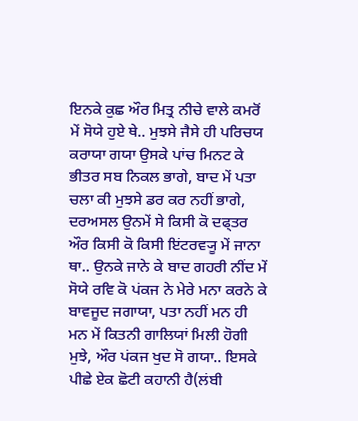ਇਨਕੇ ਕੁਛ ਔਰ ਮਿਤ੍ਰ ਨੀਚੇ ਵਾਲੇ ਕਮਰੋਂ ਮੇਂ ਸੋਯੇ ਹੁਏ ਥੇ.. ਮੁਝਸੇ ਜੈਸੇ ਹੀ ਪਰਿਚਯ ਕਰਾਯਾ ਗਯਾ ਉਸਕੇ ਪਾਂਚ ਮਿਨਟ ਕੇ ਭੀਤਰ ਸਬ ਨਿਕਲ ਭਾਗੇ, ਬਾਦ ਮੇਂ ਪਤਾ ਚਲਾ ਕੀ ਮੁਝਸੇ ਡਰ ਕਰ ਨਹੀਂ ਭਾਗੇ, ਦਰਅਸਲ ਉਨਮੇਂ ਸੇ ਕਿਸੀ ਕੋ ਦਫ੍ਤਰ ਔਰ ਕਿਸੀ ਕੋ ਕਿਸੀ ਇਂਟਰਵ੍ਯੂ ਮੇਂ ਜਾਨਾ ਥਾ.. ਉਨਕੇ ਜਾਨੇ ਕੇ ਬਾਦ ਗਹਰੀ ਨੀਂਦ ਮੇਂ ਸੋਯੇ ਰਵਿ ਕੋ ਪਂਕਜ ਨੇ ਮੇਰੇ ਮਨਾ ਕਰਨੇ ਕੇ ਬਾਵਜੂਦ ਜਗਾਯਾ, ਪਤਾ ਨਹੀਂ ਮਨ ਹੀ ਮਨ ਮੇਂ ਕਿਤਨੀ ਗਾਲਿਯਾਂ ਮਿਲੀ ਹੋਗੀ ਮੁਝੇ, ਔਰ ਪਂਕਜ ਖੁਦ ਸੋ ਗਯਾ.. ਇਸਕੇ ਪੀਛੇ ਏਕ ਛੋਟੀ ਕਹਾਨੀ ਹੈ(ਲਂਬੀ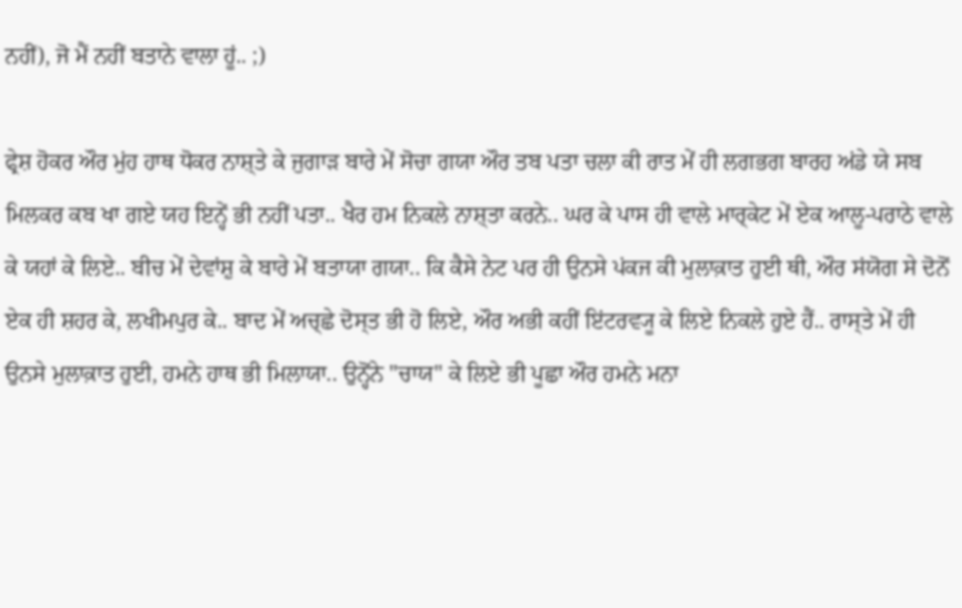ਨਹੀਂ), ਜੋ ਮੈਂ ਨਹੀਂ ਬਤਾਨੇ ਵਾਲਾ ਹੂਂ.. ;)

ਫ੍ਰੇਸ਼ ਹੋਕਰ ਔਰ ਮੁਂਹ ਹਾਥ ਧੋਕਰ ਨਾਸ਼੍ਤੇ ਕੇ ਜੁਗਾਡ਼ ਬਾਰੇ ਮੇਂ ਸੋਚਾ ਗਯਾ ਔਰ ਤਬ ਪਤਾ ਚਲਾ ਕੀ ਰਾਤ ਮੇਂ ਹੀ ਲਗਭਗ ਬਾਰਹ ਅਂਡੇ ਯੇ ਸਬ ਮਿਲਕਰ ਕਬ ਖਾ ਗਏ ਯਹ ਇਨ੍ਹੇਂ ਭੀ ਨਹੀਂ ਪਤਾ.. ਖੈਰ ਹਮ ਨਿਕਲੇ ਨਾਸ਼੍ਤਾ ਕਰਨੇ.. ਘਰ ਕੇ ਪਾਸ ਹੀ ਵਾਲੇ ਮਾਰ੍ਕੇਟ ਮੇਂ ਏਕ ਆਲੂ-ਪਰਾਠੇ ਵਾਲੇ ਕੇ ਯਹਾਂ ਕੇ ਲਿਏ.. ਬੀਚ ਮੇਂ ਦੇਵਾਂਸ਼ੁ ਕੇ ਬਾਰੇ ਮੇਂ ਬਤਾਯਾ ਗਯਾ.. ਕਿ ਕੈਸੇ ਨੇਟ ਪਰ ਹੀ ਉਨਸੇ ਪਂਕਜ ਕੀ ਮੁਲਾਕ਼ਾਤ ਹੁਈ ਥੀ, ਔਰ ਸਂਯੋਗ ਸੇ ਦੋਨੋਂ ਏਕ ਹੀ ਸ਼ਹਰ ਕੇ, ਲਖੀਮਪੁਰ ਕੇ.. ਬਾਦ ਮੇਂ ਅਚ੍ਛੇ ਦੋਸ੍ਤ ਭੀ ਹੋ ਲਿਏ, ਔਰ ਅਭੀ ਕਹੀਂ ਇਂਟਰਵ੍ਯੂ ਕੇ ਲਿਏ ਨਿਕਲੇ ਹੁਏ ਹੈਂ.. ਰਾਸ੍ਤੇ ਮੇਂ ਹੀ ਉਨਸੇ ਮੁਲਾਕ਼ਾਤ ਹੁਈ, ਹਮਨੇ ਹਾਥ ਭੀ ਮਿਲਾਯਾ.. ਉਨ੍ਹੋਂਨੇ "ਚਾਯ" ਕੇ ਲਿਏ ਭੀ ਪੂਛਾ ਔਰ ਹਮਨੇ ਮਨਾ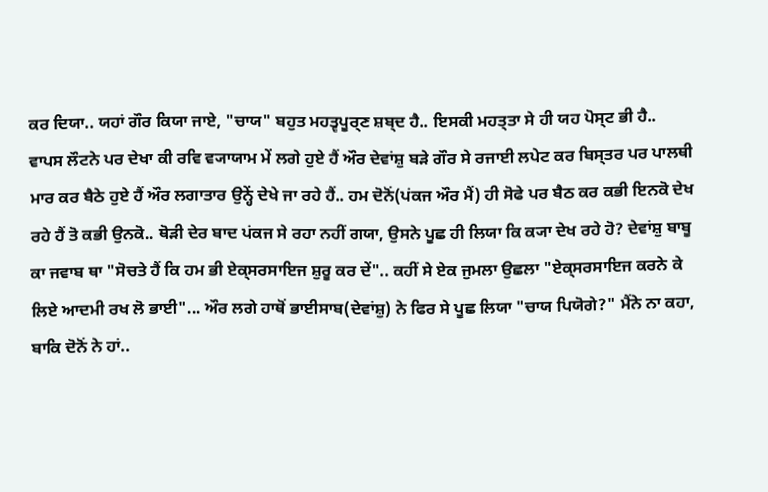ਕਰ ਦਿਯਾ.. ਯਹਾਂ ਗੌਰ ਕਿਯਾ ਜਾਏ, "ਚਾਯ" ਬਹੁਤ ਮਹਤ੍ਵਪੂਰ੍ਣ ਸ਼ਬ੍ਦ ਹੈ.. ਇਸਕੀ ਮਹਤ੍ਤਾ ਸੇ ਹੀ ਯਹ ਪੋਸ੍ਟ ਭੀ ਹੈ.. ਵਾਪਸ ਲੌਟਨੇ ਪਰ ਦੇਖਾ ਕੀ ਰਵਿ ਵ੍ਯਾਯਾਮ ਮੇਂ ਲਗੇ ਹੁਏ ਹੈਂ ਔਰ ਦੇਵਾਂਸ਼ੁ ਬਡ਼ੇ ਗੌਰ ਸੇ ਰਜਾਈ ਲਪੇਟ ਕਰ ਬਿਸ੍ਤਰ ਪਰ ਪਾਲਥੀ ਮਾਰ ਕਰ ਬੈਠੇ ਹੁਏ ਹੈਂ ਔਰ ਲਗਾਤਾਰ ਉਨ੍ਹੇਂ ਦੇਖੇ ਜਾ ਰਹੇ ਹੈਂ.. ਹਮ ਦੋਨੋਂ(ਪਂਕਜ ਔਰ ਮੈਂ) ਹੀ ਸੋਫੇ ਪਰ ਬੈਠ ਕਰ ਕਭੀ ਇਨਕੋ ਦੇਖ ਰਹੇ ਹੈਂ ਤੋ ਕਭੀ ਉਨਕੋ.. ਥੋਡ਼ੀ ਦੇਰ ਬਾਦ ਪਂਕਜ ਸੇ ਰਹਾ ਨਹੀਂ ਗਯਾ, ਉਸਨੇ ਪੂਛ ਹੀ ਲਿਯਾ ਕਿ ਕ੍ਯਾ ਦੇਖ ਰਹੇ ਹੋ? ਦੇਵਾਂਸ਼ੁ ਬਾਬੂ ਕਾ ਜਵਾਬ ਥਾ "ਸੋਚਤੇ ਹੈਂ ਕਿ ਹਮ ਭੀ ਏਕ੍ਸਰਸਾਇਜ ਸ਼ੁਰੂ ਕਰ ਦੇਂ".. ਕਹੀਂ ਸੇ ਏਕ ਜੁਮਲਾ ਉਛਲਾ "ਏਕ੍ਸਰਸਾਇਜ ਕਰਨੇ ਕੇ ਲਿਏ ਆਦਮੀ ਰਖ ਲੋ ਭਾਈ"... ਔਰ ਲਗੇ ਹਾਥੋਂ ਭਾਈਸਾਬ(ਦੇਵਾਂਸ਼ੁ) ਨੇ ਫਿਰ ਸੇ ਪੂਛ ਲਿਯਾ "ਚਾਯ ਪਿਯੋਗੇ?" ਮੈਂਨੇ ਨਾ ਕਹਾ, ਬਾਕਿ ਦੋਨੋਂ ਨੇ ਹਾਂ..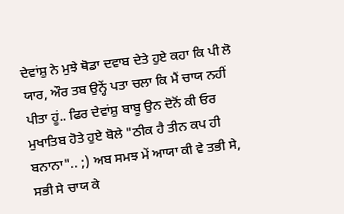ਦੇਵਾਂਸ਼ੁ ਨੇ ਮੁਝੇ ਥੋਡਾ ਦਵਾਬ ਦੇਤੇ ਹੁਏ ਕਹਾ ਕਿ ਪੀ ਲੋ ਯਾਰ, ਔਰ ਤਬ ਉਨ੍ਹੇਂ ਪਤਾ ਚਲਾ ਕਿ ਮੈਂ ਚਾਯ ਨਹੀਂ ਪੀਤਾ ਹੂਂ.. ਫਿਰ ਦੇਵਾਂਸ਼ੁ ਬਾਬੂ ਉਨ ਦੋਨੋਂ ਕੀ ਓਰ ਮੁਖਾਤਿਬ ਹੋਤੇ ਹੁਏ ਬੋਲੇ "ਠੀਕ ਹੈ ਤੀਨ ਕਪ ਹੀ ਬਨਾਨਾ".. ;) ਅਬ ਸਮਝ ਮੇਂ ਆਯਾ ਕੀ ਵੇ ਤਭੀ ਸੇ, ਸਭੀ ਸੇ ਚਾਯ ਕੇ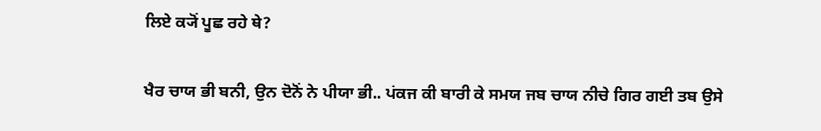ਲਿਏ ਕ੍ਯੋਂ ਪੂਛ ਰਹੇ ਥੇ?

ਖੈਰ ਚਾਯ ਭੀ ਬਨੀ, ਉਨ ਦੋਨੋਂ ਨੇ ਪੀਯਾ ਭੀ.. ਪਂਕਜ ਕੀ ਬਾਰੀ ਕੇ ਸਮਯ ਜਬ ਚਾਯ ਨੀਚੇ ਗਿਰ ਗਈ ਤਬ ਉਸੇ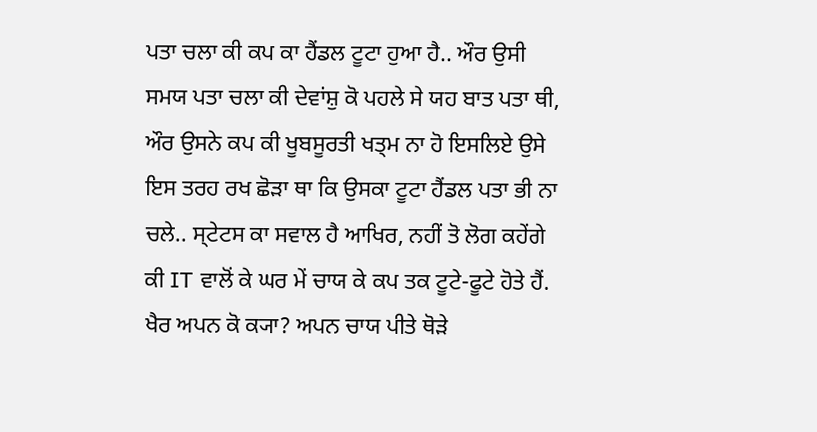ਪਤਾ ਚਲਾ ਕੀ ਕਪ ਕਾ ਹੈਂਡਲ ਟੂਟਾ ਹੁਆ ਹੈ.. ਔਰ ਉਸੀ ਸਮਯ ਪਤਾ ਚਲਾ ਕੀ ਦੇਵਾਂਸ਼ੁ ਕੋ ਪਹਲੇ ਸੇ ਯਹ ਬਾਤ ਪਤਾ ਥੀ, ਔਰ ਉਸਨੇ ਕਪ ਕੀ ਖੂਬਸੂਰਤੀ ਖਤ੍ਮ ਨਾ ਹੋ ਇਸਲਿਏ ਉਸੇ ਇਸ ਤਰਹ ਰਖ ਛੋਡ਼ਾ ਥਾ ਕਿ ਉਸਕਾ ਟੂਟਾ ਹੈਂਡਲ ਪਤਾ ਭੀ ਨਾ ਚਲੇ.. ਸ੍ਟੇਟਸ ਕਾ ਸਵਾਲ ਹੈ ਆਖਿਰ, ਨਹੀਂ ਤੋ ਲੋਗ ਕਹੇਂਗੇ ਕੀ IT ਵਾਲੋਂ ਕੇ ਘਰ ਮੇਂ ਚਾਯ ਕੇ ਕਪ ਤਕ ਟੂਟੇ-ਫੂਟੇ ਹੋਤੇ ਹੈਂ. ਖੈਰ ਅਪਨ ਕੋ ਕ੍ਯਾ? ਅਪਨ ਚਾਯ ਪੀਤੇ ਥੋਡ਼ੇ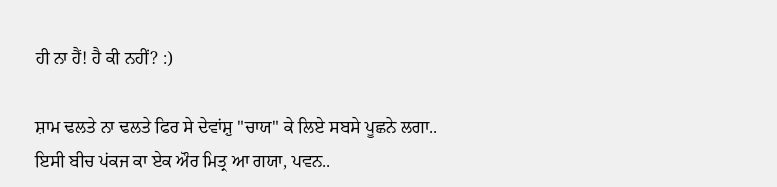ਹੀ ਨਾ ਹੈਂ! ਹੈ ਕੀ ਨਹੀਂ? :)

ਸ਼ਾਮ ਢਲਤੇ ਨਾ ਢਲਤੇ ਫਿਰ ਸੇ ਦੇਵਾਂਸ਼ੁ "ਚਾਯ" ਕੇ ਲਿਏ ਸਬਸੇ ਪੂਛਨੇ ਲਗਾ.. ਇਸੀ ਬੀਚ ਪਂਕਜ ਕਾ ਏਕ ਔਰ ਮਿਤ੍ਰ ਆ ਗਯਾ, ਪਵਨ..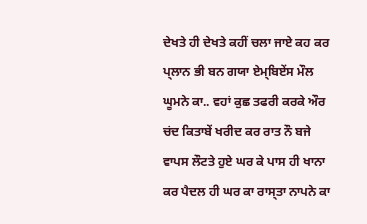ਦੇਖਤੇ ਹੀ ਦੇਖਤੇ ਕਹੀਂ ਚਲਾ ਜਾਏ ਕਹ ਕਰ ਪ੍ਲਾਨ ਭੀ ਬਨ ਗਯਾ ਏਮ੍ਬਿਏਂਸ ਮੌਲ ਘੂਮਨੇ ਕਾ.. ਵਹਾਂ ਕੁਛ ਤਫਰੀ ਕਰਕੇ ਔਰ ਚਂਦ ਕਿਤਾਬੇਂ ਖਰੀਦ ਕਰ ਰਾਤ ਨੌ ਬਜੇ ਵਾਪਸ ਲੌਟਤੇ ਹੁਏ ਘਰ ਕੇ ਪਾਸ ਹੀ ਖਾਨਾ ਕਰ ਪੈਦਲ ਹੀ ਘਰ ਕਾ ਰਾਸ੍ਤਾ ਨਾਪਨੇ ਕਾ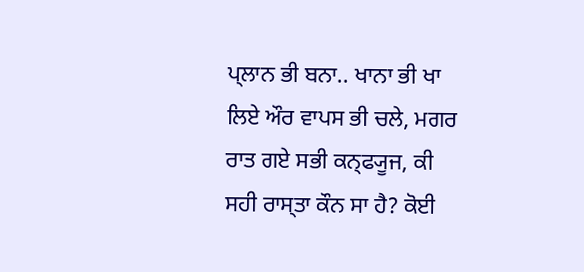ਪ੍ਲਾਨ ਭੀ ਬਨਾ.. ਖਾਨਾ ਭੀ ਖਾ ਲਿਏ ਔਰ ਵਾਪਸ ਭੀ ਚਲੇ, ਮਗਰ ਰਾਤ ਗਏ ਸਭੀ ਕਨ੍ਫ੍ਯੂਜ, ਕੀ ਸਹੀ ਰਾਸ੍ਤਾ ਕੌਨ ਸਾ ਹੈ? ਕੋਈ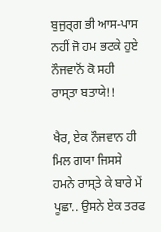ਬੁਜੁਰ੍ਗ ਭੀ ਆਸ-ਪਾਸ ਨਹੀਂ ਜੋ ਹਮ ਭਟਕੇ ਹੁਏ ਨੌਜਵਾਨੋਂ ਕੋ ਸਹੀ ਰਾਸ੍ਤਾ ਬਤਾਯੇ!!

ਖੈਰ, ਏਕ ਨੌਜਵਾਨ ਹੀ ਮਿਲ ਗਯਾ ਜਿਸਸੇ ਹਮਨੇ ਰਾਸ੍ਤੇ ਕੇ ਬਾਰੇ ਮੇਂ ਪੂਛਾ.. ਉਸਨੇ ਏਕ ਤਰਫ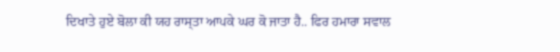ਦਿਖਾਤੇ ਹੁਏ ਬੋਲਾ ਕੀ ਯਹ ਰਾਸ੍ਤਾ ਆਪਕੇ ਘਰ ਕੋ ਜਾਤਾ ਹੈ.. ਫਿਰ ਹਮਾਰਾ ਸਵਾਲ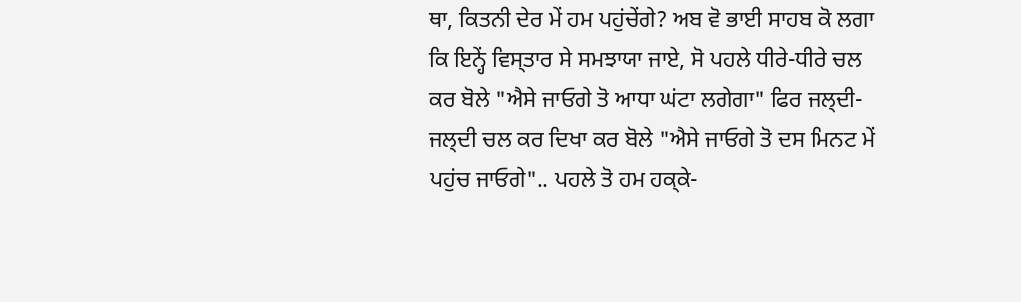ਥਾ, ਕਿਤਨੀ ਦੇਰ ਮੇਂ ਹਮ ਪਹੁਂਚੇਂਗੇ? ਅਬ ਵੋ ਭਾਈ ਸਾਹਬ ਕੋ ਲਗਾ ਕਿ ਇਨ੍ਹੇਂ ਵਿਸ੍ਤਾਰ ਸੇ ਸਮਝਾਯਾ ਜਾਏ, ਸੋ ਪਹਲੇ ਧੀਰੇ-ਧੀਰੇ ਚਲ ਕਰ ਬੋਲੇ "ਐਸੇ ਜਾਓਗੇ ਤੋ ਆਧਾ ਘਂਟਾ ਲਗੇਗਾ" ਫਿਰ ਜਲ੍ਦੀ-ਜਲ੍ਦੀ ਚਲ ਕਰ ਦਿਖਾ ਕਰ ਬੋਲੇ "ਐਸੇ ਜਾਓਗੇ ਤੋ ਦਸ ਮਿਨਟ ਮੇਂ ਪਹੁਂਚ ਜਾਓਗੇ".. ਪਹਲੇ ਤੋ ਹਮ ਹਕ੍ਕੇ-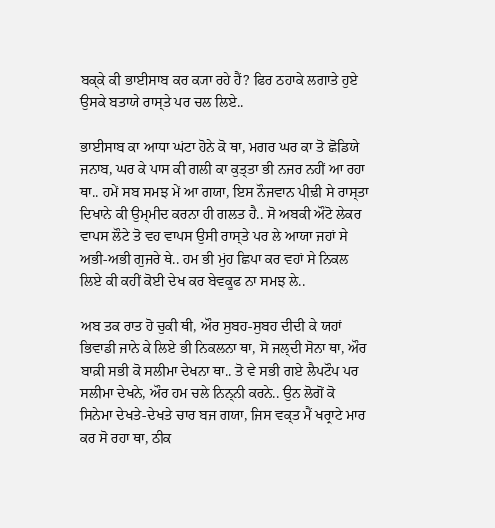ਬਕ੍ਕੇ ਕੀ ਭਾਈਸਾਬ ਕਰ ਕ੍ਯਾ ਰਹੇ ਹੈਂ? ਫਿਰ ਠਹਾਕੇ ਲਗਾਤੇ ਹੁਏ ਉਸਕੇ ਬਤਾਯੇ ਰਾਸ੍ਤੇ ਪਰ ਚਲ ਲਿਏ..

ਭਾਈਸਾਬ ਕਾ ਆਧਾ ਘਂਟਾ ਹੋਨੇ ਕੋ ਥਾ, ਮਗਰ ਘਰ ਕਾ ਤੋ ਛੋਡਿਯੇ ਜਨਾਬ, ਘਰ ਕੇ ਪਾਸ ਕੀ ਗਲੀ ਕਾ ਕੁਤ੍ਤਾ ਭੀ ਨਜਰ ਨਹੀਂ ਆ ਰਹਾ ਥਾ.. ਹਮੇਂ ਸਬ ਸਮਝ ਮੇਂ ਆ ਗਯਾ, ਇਸ ਨੌਜਵਾਨ ਪੀਢ਼ੀ ਸੇ ਰਾਸ੍ਤਾ ਦਿਖਾਨੇ ਕੀ ਉਮ੍ਮੀਦ ਕਰਨਾ ਹੀ ਗਲਤ ਹੈ.. ਸੋ ਅਬਕੀ ਔਟੋ ਲੇਕਰ ਵਾਪਸ ਲੌਟੇ ਤੋ ਵਹ ਵਾਪਸ ਉਸੀ ਰਾਸ੍ਤੇ ਪਰ ਲੇ ਆਯਾ ਜਹਾਂ ਸੇ ਅਭੀ-ਅਭੀ ਗੁਜਰੇ ਥੇ.. ਹਮ ਭੀ ਮੁਂਹ ਛਿਪਾ ਕਰ ਵਹਾਂ ਸੇ ਨਿਕਲ ਲਿਏ ਕੀ ਕਹੀਂ ਕੋਈ ਦੇਖ ਕਰ ਬੇਵਕੂਫ ਨਾ ਸਮਝ ਲੇ..

ਅਬ ਤਕ ਰਾਤ ਹੋ ਚੁਕੀ ਥੀ, ਔਰ ਸੁਬਹ-ਸੁਬਹ ਦੀਦੀ ਕੇ ਯਹਾਂ ਭਿਵਾਡੀ ਜਾਨੇ ਕੇ ਲਿਏ ਭੀ ਨਿਕਲਨਾ ਥਾ, ਸੋ ਜਲ੍ਦੀ ਸੋਨਾ ਥਾ, ਔਰ ਬਾਕ਼ੀ ਸਭੀ ਕੋ ਸਲੀਮਾ ਦੇਖਨਾ ਥਾ.. ਤੋ ਵੇ ਸਭੀ ਗਏ ਲੈਪਟੌਪ ਪਰ ਸਲੀਮਾ ਦੇਖਨੇ, ਔਰ ਹਮ ਚਲੇ ਨਿਨ੍ਨੀ ਕਰਨੇ.. ਉਨ ਲੋਗੋਂ ਕੋ ਸਿਨੇਮਾ ਦੇਖਤੇ-ਦੇਖਤੇ ਚਾਰ ਬਜ ਗਯਾ, ਜਿਸ ਵਕ੍ਤ ਮੈਂ ਖਰ੍ਰਾਟੇ ਮਾਰ ਕਰ ਸੋ ਰਹਾ ਥਾ, ਠੀਕ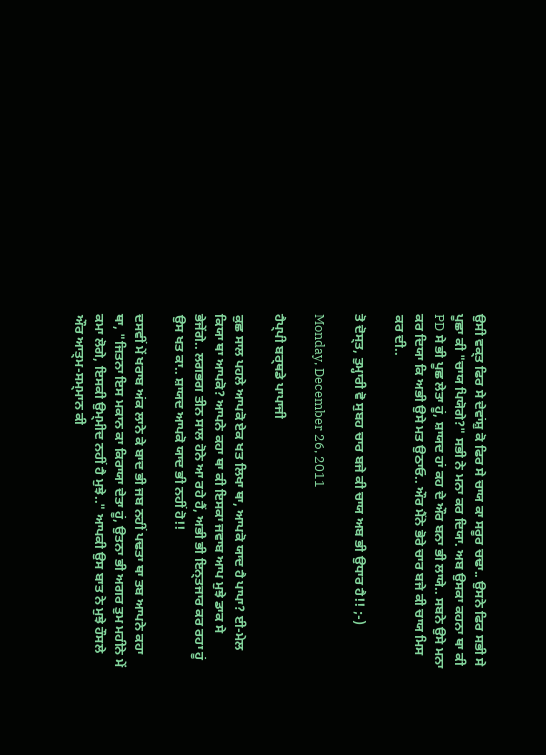ਉਸੀ ਵਕ੍ਤ ਫਿਰ ਸੇ ਦੇਵਾਂਸ਼ੁ ਕੋ ਫਿਰ ਸੇ ਚਾਯ ਕਾ ਸਰੂਰ ਚਢਾ.. ਉਸਨੇ ਫਿਰ ਸਭੀ ਸੇ ਪੂਛਾ ਕੀ "ਚਾਯ ਪਿਯੋਗੇ?" ਸਭੀ ਨੇ ਮਨਾ ਕਰ ਦਿਯਾ. ਅਬ ਉਸਕਾ ਕਹਨਾ ਥਾ ਕੀ PD ਸੇ ਭੀ ਪੂਛ ਲੇਤਾ ਹੂਂ, ਸ਼ਾਯਦ ਹਾਂ ਕਹ ਦੇ ਔਰ ਬਨਾ ਭੀ ਲਾਯੇ.. ਸਬਨੇ ਉਸੇ ਮਨਾ ਕਰ ਦਿਯਾ ਕਿ ਅਭੀ ਉਸੇ ਮਤ ਉਠਾਓ.. ਔਰ ਮੈਂਨੇ ਭੋਰੇ ਚਾਰ ਬਜੇ ਕੀ ਚਾਯ ਮਿਸ ਕਰ ਦੀ..

ਤੋ ਦੋਸ੍ਤ, ਤੁਮ੍ਹਾਰੀ ਵੋ ਸੁਬਹ ਚਾਰ ਬਜੇ ਕੀ ਚਾਯ ਅਬ ਭੀ ਉਧਾਰ ਹੈ!! ;-)

Monday, December 26, 2011

ਹੈਪ੍ਪੀ ਬਰ੍ਥਡੇ ਪਾਪਾਜੀ

ਕੁਛ ਸਾਲ ਪਹਲੇ ਆਪਕੋ ਏਕ ਖਤ ਲਿਖਾ ਥਾ, ਆਪਕੋ ਯਾਦ ਹੈ ਪਾਪਾ? ਈ-ਮੇਲ ਕਿਯਾ ਥਾ ਆਪਕੋ? ਆਪਨੇ ਕਹਾ ਥਾ ਕੀ ਇਸਕਾ ਜਵਾਬ ਆਪ ਮੁਝੇ ਡਾਕ ਸੇ ਭੇਜੇਂਗੇ.. ਲਗਭਗ ਤੀਨ ਸਾਲ ਹੋਨੇ ਆ ਰਹੇ ਹੈਂ, ਅਭੀ ਭੀ ਇਨ੍ਤਜਾਰ ਕਰ ਰਹਾ ਹੂਂ ਉਸ ਖਤ ਕਾ.. ਸ਼ਾਯਦ ਆਪਕੋ ਯਾਦ ਭੀ ਨਹੀਂ ਹੋ!!

ਦਸਵੀਂ ਮੇਂ ਖਰਾਬ ਅਂਕ ਲਾਨੇ ਕੇ ਬਾਦ ਭੀ ਜਬ ਨਹੀਂ ਪਢਤਾ ਥਾ ਤਬ ਆਪਨੇ ਕਹਾ ਥਾ, "ਜਿਤਨਾ ਇਸ ਮਕਾਨ ਕਾ ਕਿਰਾਯਾ ਦੇਤਾ ਹੂਂ, ਉਤਨਾ ਭੀ ਅਗਰ ਤੁਮ ਮਹੀਨੇ ਮੇਂ ਕਮਾ ਲੋਗੇ, ਇਸਕੀ ਉਮ੍ਮੀਦ ਨਹੀਂ ਹੈ ਮੁਝੇ.." ਆਪਕੀ ਉਸ ਬਾਤ ਨੇ ਮੁਝੇ ਹੌਸਲੇ ਔਰ ਆਤ੍ਮ-ਸਮ੍ਮਾਨ ਕੀ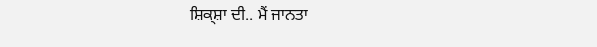ਸ਼ਿਕ੍ਸ਼ਾ ਦੀ.. ਮੈਂ ਜਾਨਤਾ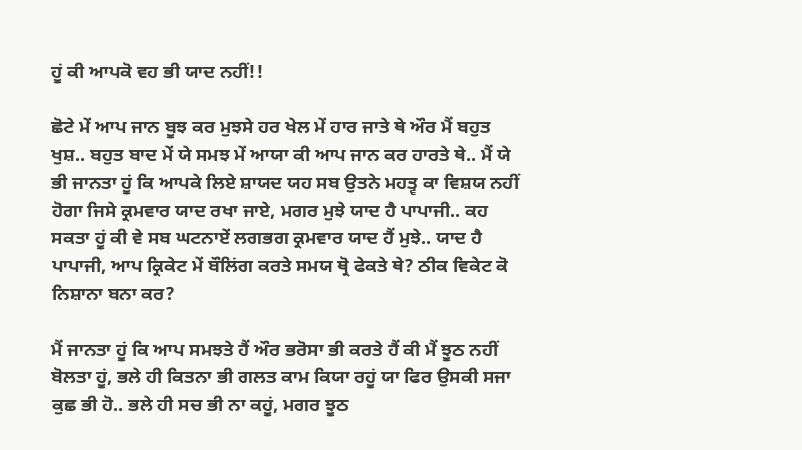ਹੂਂ ਕੀ ਆਪਕੋ ਵਹ ਭੀ ਯਾਦ ਨਹੀਂ!!

ਛੋਟੇ ਮੇਂ ਆਪ ਜਾਨ ਬੂਝ ਕਰ ਮੁਝਸੇ ਹਰ ਖੇਲ ਮੇਂ ਹਾਰ ਜਾਤੇ ਥੇ ਔਰ ਮੈਂ ਬਹੁਤ ਖੁਸ਼.. ਬਹੁਤ ਬਾਦ ਮੇਂ ਯੇ ਸਮਝ ਮੇਂ ਆਯਾ ਕੀ ਆਪ ਜਾਨ ਕਰ ਹਾਰਤੇ ਥੇ.. ਮੈਂ ਯੇ ਭੀ ਜਾਨਤਾ ਹੂਂ ਕਿ ਆਪਕੇ ਲਿਏ ਸ਼ਾਯਦ ਯਹ ਸਬ ਉਤਨੇ ਮਹਤ੍ਵ ਕਾ ਵਿਸ਼ਯ ਨਹੀਂ ਹੋਗਾ ਜਿਸੇ ਕ੍ਰਮਵਾਰ ਯਾਦ ਰਖਾ ਜਾਏ, ਮਗਰ ਮੁਝੇ ਯਾਦ ਹੈ ਪਾਪਾਜੀ.. ਕਹ ਸਕਤਾ ਹੂਂ ਕੀ ਵੇ ਸਬ ਘਟਨਾਏਂ ਲਗਭਗ ਕ੍ਰਮਵਾਰ ਯਾਦ ਹੈਂ ਮੁਝੇ.. ਯਾਦ ਹੈ ਪਾਪਾਜੀ, ਆਪ ਕ੍ਰਿਕੇਟ ਮੇਂ ਬੌਲਿਂਗ ਕਰਤੇ ਸਮਯ ਥ੍ਰੋ ਫੇਕਤੇ ਥੇ? ਠੀਕ ਵਿਕੇਟ ਕੋ ਨਿਸ਼ਾਨਾ ਬਨਾ ਕਰ?

ਮੈਂ ਜਾਨਤਾ ਹੂਂ ਕਿ ਆਪ ਸਮਝਤੇ ਹੈਂ ਔਰ ਭਰੋਸਾ ਭੀ ਕਰਤੇ ਹੈਂ ਕੀ ਮੈਂ ਝੂਠ ਨਹੀਂ ਬੋਲਤਾ ਹੂਂ, ਭਲੇ ਹੀ ਕਿਤਨਾ ਭੀ ਗਲਤ ਕਾਮ ਕਿਯਾ ਰਹੂਂ ਯਾ ਫਿਰ ਉਸਕੀ ਸਜਾ ਕੁਛ ਭੀ ਹੋ.. ਭਲੇ ਹੀ ਸਚ ਭੀ ਨਾ ਕਹੂਂ, ਮਗਰ ਝੂਠ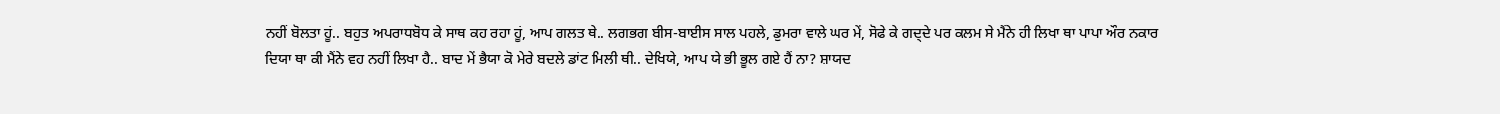ਨਹੀਂ ਬੋਲਤਾ ਹੂਂ.. ਬਹੁਤ ਅਪਰਾਧਬੋਧ ਕੇ ਸਾਥ ਕਹ ਰਹਾ ਹੂਂ, ਆਪ ਗਲਤ ਥੇ.. ਲਗਭਗ ਬੀਸ-ਬਾਈਸ ਸਾਲ ਪਹਲੇ, ਡੁਮਰਾ ਵਾਲੇ ਘਰ ਮੇਂ, ਸੋਫੇ ਕੇ ਗਦ੍ਦੇ ਪਰ ਕਲਮ ਸੇ ਮੈਂਨੇ ਹੀ ਲਿਖਾ ਥਾ ਪਾਪਾ ਔਰ ਨਕਾਰ ਦਿਯਾ ਥਾ ਕੀ ਮੈਂਨੇ ਵਹ ਨਹੀਂ ਲਿਖਾ ਹੈ.. ਬਾਦ ਮੇਂ ਭੈਯਾ ਕੋ ਮੇਰੇ ਬਦਲੇ ਡਾਂਟ ਮਿਲੀ ਥੀ.. ਦੇਖਿਯੇ, ਆਪ ਯੇ ਭੀ ਭੂਲ ਗਏ ਹੈਂ ਨਾ? ਸ਼ਾਯਦ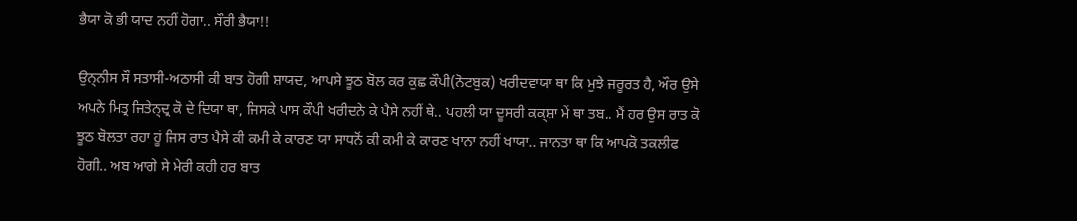ਭੈਯਾ ਕੋ ਭੀ ਯਾਦ ਨਹੀਂ ਹੋਗਾ.. ਸੌਰੀ ਭੈਯਾ!!

ਉਨ੍ਨੀਸ ਸੌ ਸਤਾਸੀ-ਅਠਾਸੀ ਕੀ ਬਾਤ ਹੋਗੀ ਸ਼ਾਯਦ, ਆਪਸੇ ਝੂਠ ਬੋਲ ਕਰ ਕੁਛ ਕੌਪੀ(ਨੋਟਬੁਕ) ਖਰੀਦਵਾਯਾ ਥਾ ਕਿ ਮੁਝੇ ਜਰੂਰਤ ਹੈ, ਔਰ ਉਸੇ ਅਪਨੇ ਮਿਤ੍ਰ ਜਿਤੇਨ੍ਦ੍ਰ ਕੋ ਦੇ ਦਿਯਾ ਥਾ, ਜਿਸਕੇ ਪਾਸ ਕੌਪੀ ਖਰੀਦਨੇ ਕੇ ਪੈਸੇ ਨਹੀਂ ਥੇ.. ਪਹਲੀ ਯਾ ਦੂਸਰੀ ਕਕ੍ਸ਼ਾ ਮੇਂ ਥਾ ਤਬ.. ਮੈਂ ਹਰ ਉਸ ਰਾਤ ਕੋ ਝੂਠ ਬੋਲਤਾ ਰਹਾ ਹੂਂ ਜਿਸ ਰਾਤ ਪੈਸੇ ਕੀ ਕਮੀ ਕੇ ਕਾਰਣ ਯਾ ਸਾਧਨੋਂ ਕੀ ਕਮੀ ਕੇ ਕਾਰਣ ਖਾਨਾ ਨਹੀਂ ਖਾਯਾ.. ਜਾਨਤਾ ਥਾ ਕਿ ਆਪਕੋ ਤਕਲੀਫ ਹੋਗੀ.. ਅਬ ਆਗੇ ਸੇ ਮੇਰੀ ਕਹੀ ਹਰ ਬਾਤ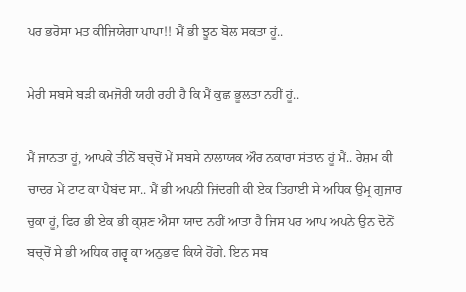ਪਰ ਭਰੋਸਾ ਮਤ ਕੀਜਿਯੇਗਾ ਪਾਪਾ!! ਮੈਂ ਭੀ ਝੂਠ ਬੋਲ ਸਕਤਾ ਹੂਂ..

ਮੇਰੀ ਸਬਸੇ ਬਡ਼ੀ ਕਮਜੋਰੀ ਯਹੀ ਰਹੀ ਹੈ ਕਿ ਮੈਂ ਕੁਛ ਭੂਲਤਾ ਨਹੀਂ ਹੂਂ..

ਮੈਂ ਜਾਨਤਾ ਹੂਂ, ਆਪਕੇ ਤੀਨੋਂ ਬਚ੍ਚੋਂ ਮੇਂ ਸਬਸੇ ਨਾਲਾਯਕ ਔਰ ਨਕਾਰਾ ਸਂਤਾਨ ਹੂਂ ਮੈਂ.. ਰੇਸ਼ਮ ਕੀ ਚਾਦਰ ਮੇਂ ਟਾਟ ਕਾ ਪੈਬਂਦ ਸਾ.. ਮੈਂ ਭੀ ਅਪਨੀ ਜਿਂਦਗੀ ਕੀ ਏਕ ਤਿਹਾਈ ਸੇ ਅਧਿਕ ਉਮ੍ਰ ਗੁਜਾਰ ਚੁਕਾ ਹੂਂ, ਫਿਰ ਭੀ ਏਕ ਭੀ ਕ੍ਸ਼ਣ ਐਸਾ ਯਾਦ ਨਹੀਂ ਆਤਾ ਹੈ ਜਿਸ ਪਰ ਆਪ ਅਪਨੇ ਉਨ ਦੋਨੋਂ ਬਚ੍ਚੋਂ ਸੇ ਭੀ ਅਧਿਕ ਗਰ੍ਵ ਕਾ ਅਨੁਭਵ ਕਿਯੇ ਹੋਂਗੇ. ਇਨ ਸਬ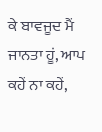ਕੇ ਬਾਵਜੂਦ ਮੈਂ ਜਾਨਤਾ ਹੂਂ, ਆਪ ਕਹੇਂ ਨਾ ਕਹੇਂ,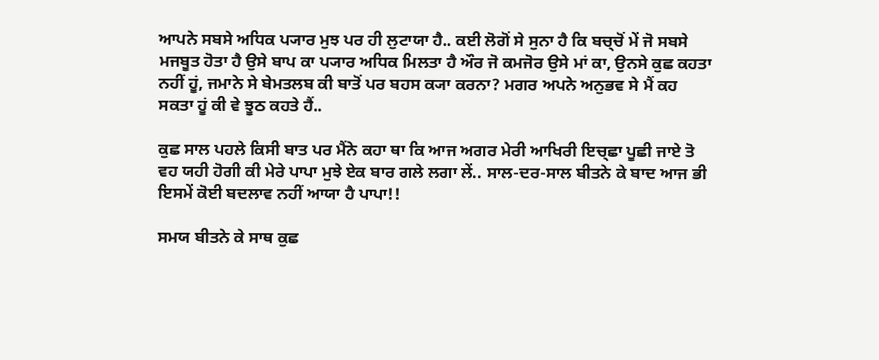ਆਪਨੇ ਸਬਸੇ ਅਧਿਕ ਪ੍ਯਾਰ ਮੁਝ ਪਰ ਹੀ ਲੁਟਾਯਾ ਹੈ.. ਕਈ ਲੋਗੋਂ ਸੇ ਸੁਨਾ ਹੈ ਕਿ ਬਚ੍ਚੋਂ ਮੇਂ ਜੋ ਸਬਸੇ ਮਜਬੂਤ ਹੋਤਾ ਹੈ ਉਸੇ ਬਾਪ ਕਾ ਪ੍ਯਾਰ ਅਧਿਕ ਮਿਲਤਾ ਹੈ ਔਰ ਜੋ ਕਮਜੋਰ ਉਸੇ ਮਾਂ ਕਾ, ਉਨਸੇ ਕੁਛ ਕਹਤਾ ਨਹੀਂ ਹੂਂ, ਜਮਾਨੇ ਸੇ ਬੇਮਤਲਬ ਕੀ ਬਾਤੋਂ ਪਰ ਬਹਸ ਕ੍ਯਾ ਕਰਨਾ? ਮਗਰ ਅਪਨੇ ਅਨੁਭਵ ਸੇ ਮੈਂ ਕਹ ਸਕਤਾ ਹੂਂ ਕੀ ਵੇ ਝੂਠ ਕਹਤੇ ਹੈਂ..

ਕੁਛ ਸਾਲ ਪਹਲੇ ਕਿਸੀ ਬਾਤ ਪਰ ਮੈਂਨੇ ਕਹਾ ਥਾ ਕਿ ਆਜ ਅਗਰ ਮੇਰੀ ਆਖਿਰੀ ਇਚ੍ਛਾ ਪੂਛੀ ਜਾਏ ਤੋ ਵਹ ਯਹੀ ਹੋਗੀ ਕੀ ਮੇਰੇ ਪਾਪਾ ਮੁਝੇ ਏਕ ਬਾਰ ਗਲੇ ਲਗਾ ਲੇਂ.. ਸਾਲ-ਦਰ-ਸਾਲ ਬੀਤਨੇ ਕੇ ਬਾਦ ਆਜ ਭੀ ਇਸਮੇਂ ਕੋਈ ਬਦਲਾਵ ਨਹੀਂ ਆਯਾ ਹੈ ਪਾਪਾ!!

ਸਮਯ ਬੀਤਨੇ ਕੇ ਸਾਥ ਕੁਛ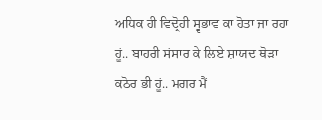ਅਧਿਕ ਹੀ ਵਿਦ੍ਰੋਹੀ ਸ੍ਵਭਾਵ ਕਾ ਹੋਤਾ ਜਾ ਰਹਾ ਹੂਂ.. ਬਾਹਰੀ ਸਂਸਾਰ ਕੇ ਲਿਏ ਸ਼ਾਯਦ ਥੋਡ਼ਾ ਕਠੋਰ ਭੀ ਹੂਂ.. ਮਗਰ ਮੈਂ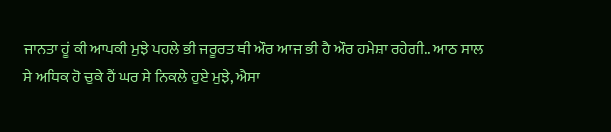ਜਾਨਤਾ ਹੂਂ ਕੀ ਆਪਕੀ ਮੁਝੇ ਪਹਲੇ ਭੀ ਜਰੂਰਤ ਥੀ ਔਰ ਆਜ ਭੀ ਹੈ ਔਰ ਹਮੇਸ਼ਾ ਰਹੇਗੀ.. ਆਠ ਸਾਲ ਸੇ ਅਧਿਕ ਹੋ ਚੁਕੇ ਹੈਂ ਘਰ ਸੇ ਨਿਕਲੇ ਹੁਏ ਮੁਝੇ, ਐਸਾ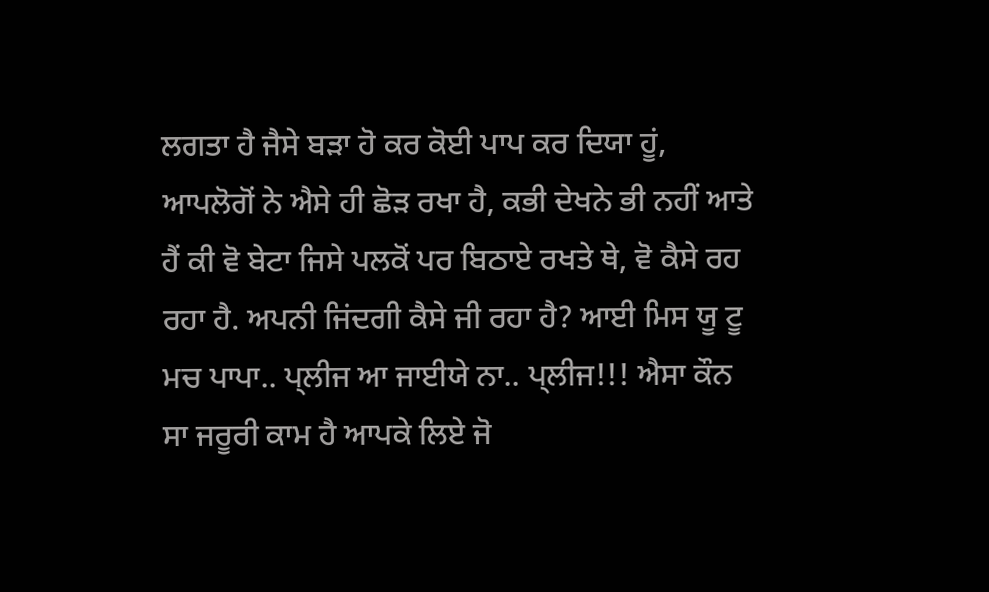ਲਗਤਾ ਹੈ ਜੈਸੇ ਬਡ਼ਾ ਹੋ ਕਰ ਕੋਈ ਪਾਪ ਕਰ ਦਿਯਾ ਹੂਂ, ਆਪਲੋਗੋਂ ਨੇ ਐਸੇ ਹੀ ਛੋਡ਼ ਰਖਾ ਹੈ, ਕਭੀ ਦੇਖਨੇ ਭੀ ਨਹੀਂ ਆਤੇ ਹੈਂ ਕੀ ਵੋ ਬੇਟਾ ਜਿਸੇ ਪਲਕੋਂ ਪਰ ਬਿਠਾਏ ਰਖਤੇ ਥੇ, ਵੋ ਕੈਸੇ ਰਹ ਰਹਾ ਹੈ. ਅਪਨੀ ਜਿਂਦਗੀ ਕੈਸੇ ਜੀ ਰਹਾ ਹੈ? ਆਈ ਮਿਸ ਯੂ ਟੂ ਮਚ ਪਾਪਾ.. ਪ੍ਲੀਜ ਆ ਜਾਈਯੇ ਨਾ.. ਪ੍ਲੀਜ!!! ਐਸਾ ਕੌਨ ਸਾ ਜਰੂਰੀ ਕਾਮ ਹੈ ਆਪਕੇ ਲਿਏ ਜੋ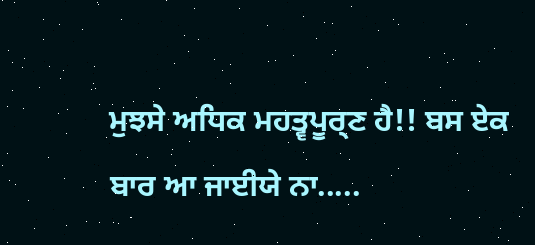ਮੁਝਸੇ ਅਧਿਕ ਮਹਤ੍ਵਪੂਰ੍ਣ ਹੈ!! ਬਸ ਏਕ ਬਾਰ ਆ ਜਾਈਯੇ ਨਾ.....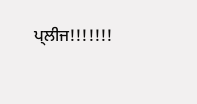ਪ੍ਲੀਜ!!!!!!!